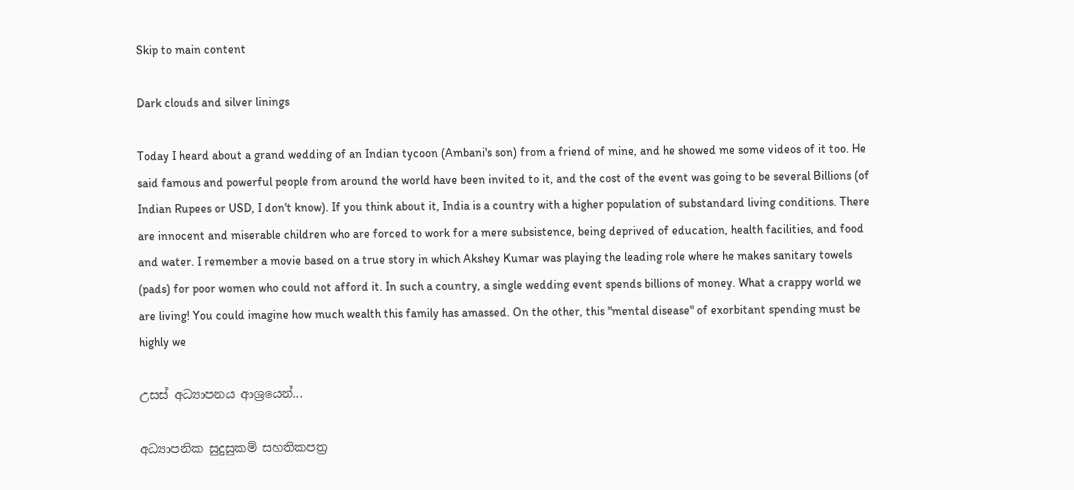Skip to main content

Dark clouds and silver linings

Today I heard about a grand wedding of an Indian tycoon (Ambani's son) from a friend of mine, and he showed me some videos of it too. He said famous and powerful people from around the world have been invited to it, and the cost of the event was going to be several Billions (of Indian Rupees or USD, I don't know). If you think about it, India is a country with a higher population of substandard living conditions. There are innocent and miserable children who are forced to work for a mere subsistence, being deprived of education, health facilities, and food and water. I remember a movie based on a true story in which Akshey Kumar was playing the leading role where he makes sanitary towels (pads) for poor women who could not afford it. In such a country, a single wedding event spends billions of money. What a crappy world we are living! You could imagine how much wealth this family has amassed. On the other, this "mental disease" of exorbitant spending must be highly we

උසස් අධ්‍යාපනය ආශ්‍රයෙන්...

අධ්‍යාපනික සුදුසුකම් සහතිකපත්‍ර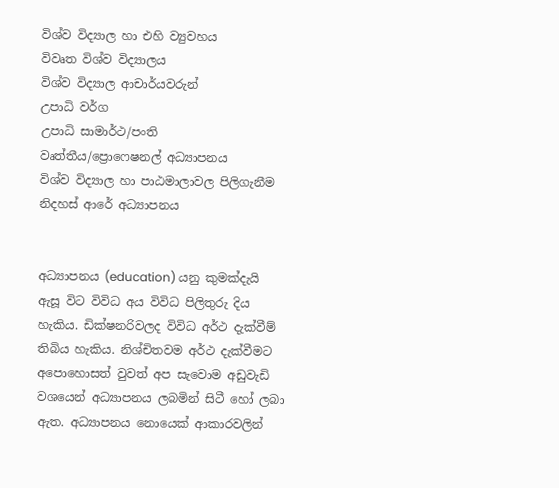විශ්ව විද්‍යාල හා එහි ව්‍යුවහය
විවෘත විශ්ව විද්‍යාලය
විශ්ව විද්‍යාල ආචාර්යවරුන්
උපාධි වර්ග
උපාධි සාමාර්ථ/පංති
වෘත්තීය/ප්‍රොෆෙෂනල් අධ්‍යාපනය
විශ්ව විද්‍යාල හා පාඨමාලාවල පිලිගැනීම
නිදහස් ආරේ අධ්‍යාපනය


අධ්‍යාපනය (education) යනු කුමක්දැයි ඇසූ විට විවිධ අය විවිධ පිලිතුරු දිය හැකිය. ඩික්ෂනරිවලද විවිධ අර්ථ දැක්වීම් තිබිය හැකිය. නිශ්චිතවම අර්ථ දැක්වීමට අපොහොසත් වුවත් අප සැවොම අඩුවැඩි වශයෙන් අධ්‍යාපනය ලබමින් සිටී හෝ ලබා ඇත. අධ්‍යාපනය නොයෙක් ආකාරවලින්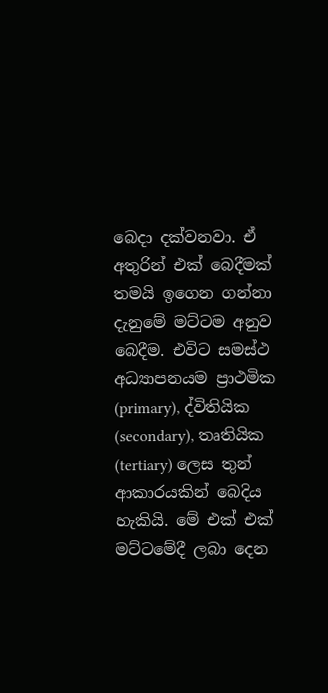බෙදා දක්වනවා. ඒ අතුරින් එක් බෙදීමක් තමයි ඉගෙන ගන්නා දැනුමේ මට්ටම අනුව බෙදීම. එවිට සමස්ථ අධ්‍යාපනයම ප්‍රාථමික (primary), ද්විතියික (secondary), තෘතියික (tertiary) ලෙස තුන් ආකාරයකින් බෙදිය හැකියි. මේ එක් එක් මට්ටමේදී ලබා දෙන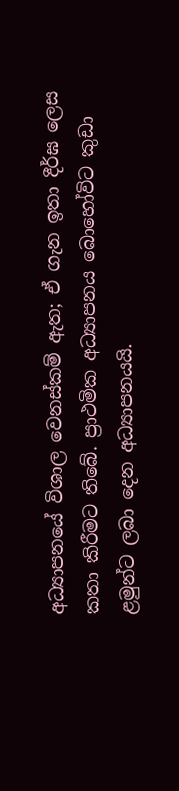අධ්‍යාපනයේ විශාල වෙනස්කම් ඇත; ඒ ගැන ඉතා දීර්ඝ ලෙස කතා කිරීමට තිබේ. ප්‍රාථමික අධ්‍යාපනය බොහෝවිට කුඩා ළමුන්ට ලබා දෙන අධ්‍යාපනයයි.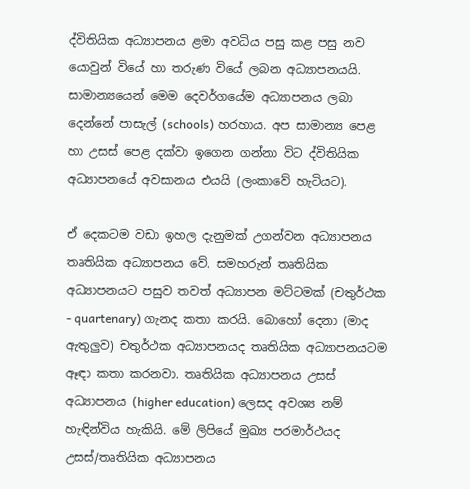ද්විතියික අධ්‍යාපනය ළමා අවධිය පසු කළ පසු නව යොවුන් වියේ හා තරුණ වියේ ලබන අධ්‍යාපනයයි. සාමාන්‍යයෙන් මෙම දෙවර්ගයේම අධ්‍යාපනය ලබා දෙන්නේ පාසැල් (schools) හරහාය. අප සාමාන්‍ය පෙළ හා උසස් පෙළ දක්වා ඉගෙන ගන්නා විට ද්විතියික අධ්‍යාපනයේ අවසානය එයයි (ලංකාවේ හැටියට).

ඒ දෙකටම වඩා ඉහල දැනුමක් උගන්වන අධ්‍යාපනය තෘතියික අධ්‍යාපනය වේ. සමහරුන් තෘතියික අධ්‍යාපනයට පසුව තවත් අධ්‍යාපන මට්ටමක් (චතුර්ථක - quartenary) ගැනද කතා කරයි. බොහෝ දෙනා (මාද ඇතුලුව) චතුර්ථක අධ්‍යාපනයද තෘතියික අධ්‍යාපනයටම ඈඳා කතා කරනවා. තෘතියික අධ්‍යාපනය උසස් අධ්‍යාපනය (higher education) ලෙසද අවශ්‍ය නම් හැඳින්විය හැකියි. මේ ලිපියේ මුඛ්‍ය පරමාර්ථයද උසස්/තෘතියික අධ්‍යාපනය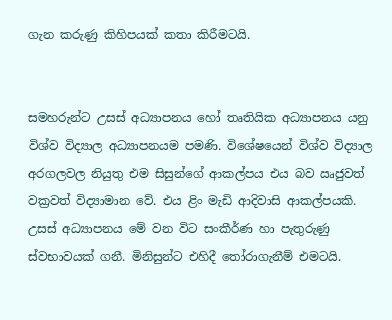ගැන කරුණු කිහිපයක් කතා කිරීමටයි.


සමහරුන්ට උසස් අධ්‍යාපනය හෝ තෘතියික අධ්‍යාපනය යනු විශ්ව විද්‍යාල අධ්‍යාපනයම පමණි. විශේෂයෙන් විශ්ව විද්‍යාල අරගලවල නියුතු එම සිසුන්ගේ ආකල්පය එය බව ඍජුවත් වක්‍රවත් විද්‍යාමාන වේ. එය ළිං මැඩි ආදිවාසි ආකල්පයකි. උසස් අධ්‍යාපනය මේ වන විට සංකීර්ණ හා පැතුරුණු ස්වභාවයක් ගනී. මිනිසුන්ට එහිදී තෝරාගැනීම් එමටයි.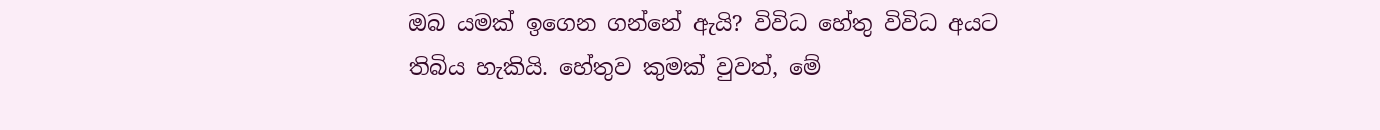ඔබ යමක් ඉගෙන ගන්නේ ඇයි? විවිධ හේතු විවිධ අයට තිබිය හැකියි. හේතුව කුමක් වුවත්, මේ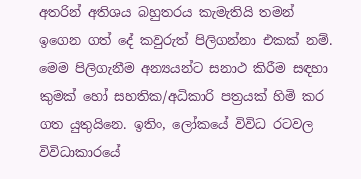අතරින් අතිශය බහුතරය කැමැතියි තමන් ඉගෙන ගත් දේ කවුරුත් පිලිගන්නා එකක් නම්. මෙම පිලිගැනීම අන්‍යයන්ට සනාථ කිරීම සඳහා කුමක් හෝ සහතික/අධිකාරි පත්‍රයක් හිමි කර ගත යුතුයිනෙ. ඉතිං, ලෝකයේ විවිධ රටවල විවිධාකාරයේ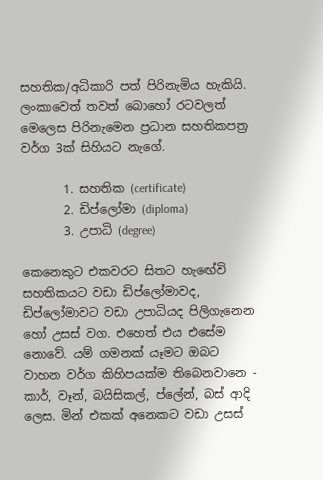සහතික/අධිකාරි පත් පිරිනැමිය හැකියි. ලංකාවෙත් තවත් බොහෝ රටවලත් මෙලෙස පිරිනැමෙන ප්‍රධාන සහතිකපත්‍ර වර්ග 3ක් සිහියට නැගේ.

       1. සහතික (certificate)
       2. ඩිප්ලෝමා (diploma)
       3. උපාධි (degree)

කෙනෙකුට එකවරට සිතට හැඟේවි සහතිකයට වඩා ඩිප්ලෝමාවද, ඩිප්ලෝමාවට වඩා උපාධියද පිලිගැනෙන හෝ උසස් වග. එහෙත් එය එසේම නොවේ. යම් ගමනක් යෑමට ඔබට වාහන වර්ග කිහිපයක්ම තිබෙනවානෙ - කාර්, වෑන්, බයිසිකල්, ප්ලේන්, බස් ආදි ලෙස. මින් එකක් අනෙකට වඩා උසස්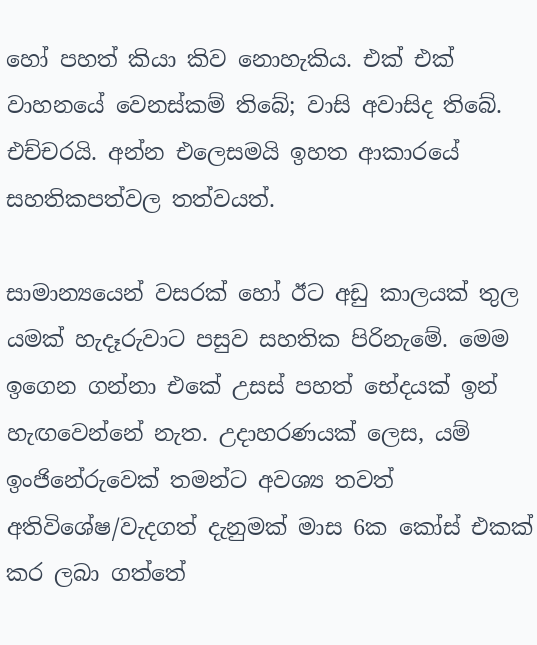හෝ පහත් කියා කිව නොහැකිය. එක් එක් වාහනයේ වෙනස්කම් තිබේ; වාසි අවාසිද තිබේ. එච්චරයි. අන්න එලෙසමයි ඉහත ආකාරයේ සහතිකපත්වල තත්වයත්.

සාමාන්‍යයෙන් වසරක් හෝ ඊට අඩු කාලයක් තුල යමක් හැදෑරුවාට පසුව සහතික පිරිනැමේ. මෙම ඉගෙන ගන්නා එකේ උසස් පහත් භේදයක් ඉන් හැඟවෙන්නේ නැත. උදාහරණයක් ලෙස, යම් ඉංජිනේරුවෙක් තමන්ට අවශ්‍ය තවත් අතිවිශේෂ/වැදගත් දැනුමක් මාස 6ක කෝස් එකක් කර ලබා ගත්තේ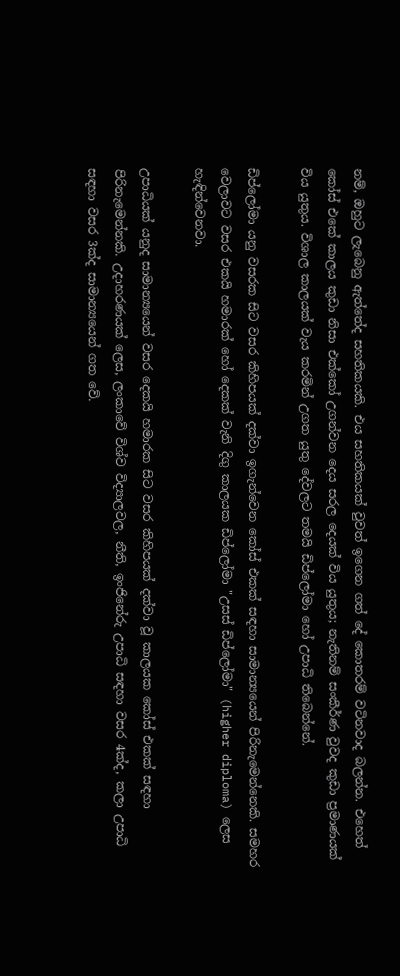නම්, ඔහුට ලැබෙනු ඇත්තේද සහතිකයකි. එය සහතිකයක් වුවත් ඉගෙන ගත් දේ කොතරම් වටිනවාද බලන්න. එහෙත් කෝස් එකේ කාලය කුඩා නිසා එක්කෝ උගන්වන දෙය සරල දෙයක් විය යුතුය; නැතිනම් සංකීර්ණ වුවද කුඩා ප්‍රමාණයක් විය යුතුය. විශාල කාලයක් වැය කරමින් උගත යුතු දේවලට තමයි ඩිප්ලෝමා හෝ උපාධි තිබෙන්නේ.

ඩිප්ලෝමා යනු වසරක සිට වසර කිහිපයක් දක්වා ඉගැන්වෙන කෝස් එකක් සඳහා සාමාන්‍යයෙන් පිරිනැමෙන්නෙකි. සමහර වෙලාවට වසර එකයි හමාරක් හෝ දෙකක් වැනි දිගු කාලයක ඩිප්ලෝමා "උසස් ඩිප්ලෝමා" (higher diploma) ලෙස හැඳින්වෙනවා.

උපාධියක් යනුද සාමාන්‍යයෙන් වසර දෙකයි හමාරක සිට වසර කිහිපයක් දක්වා වූ කාලයක කෝස් එකක් සඳහා පිරිනැමෙන්නකි. උදාහරණයක් ලෙස, ලංකාවේ විශ්ව විද්‍යාලවල, නීති, ඉංජිනේරු උපාධි සඳහා වසර 4ක්ද, කලා උපාධි සඳහා වසර 3ක්ද සාමාන්‍යයෙන් ගත වේ.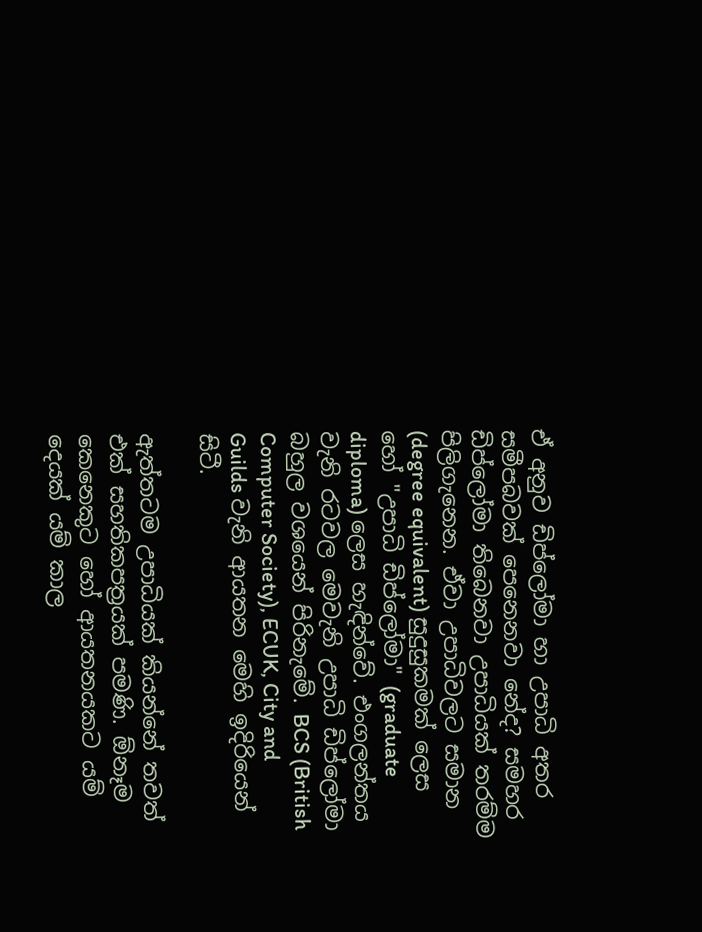ඒ අනුව ඩිප්ලෝමා හා උපාධි අතර සමීපබවක් පෙනෙනවා නේද? සමහර ඩිප්ලෝමා තිබෙනවා උපාධියක් තරම්ම පිලිගැනෙන. ඒවා උපාධිවලට සමාන (degree equivalent) සුදුසුකමක් ලෙස හෝ "උපාධි ඩිප්ලෝමා" (graduate diploma) ලෙස හැඳින්වේ. එංගලන්තය වැනි රටවල මෙවැනි උපාධි ඩිප්ලෝමා බහුල වශයෙන් පිරිනැමේ. BCS (British Computer Society), ECUK, City and Guilds වැනි ආයතන මෙහි ඉදිරියෙන් සිටී.

ඇත්තටම උපාධියක් කියන්නේ තවත් එක් සහතිකපත්‍රයක් පමණි. ඕනෑම කෙනෙකුට හෝ ආයතනයකට යම් දෙයක් යම් කාල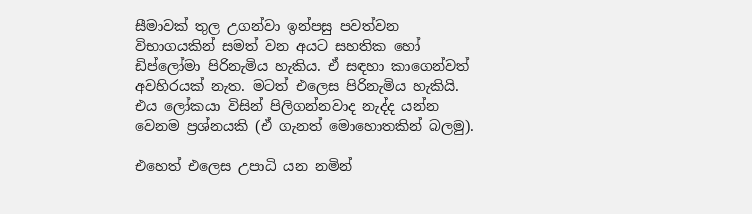සීමාවක් තුල උගන්වා ඉන්පසු පවත්වන විභාගයකින් සමත් වන අයට සහතික හෝ ඩිප්ලෝමා පිරිනැමිය හැකිය. ඒ සඳහා කාගෙන්වත් අවහිරයක් නැත. මටත් එලෙස පිරිනැමිය හැකියි. එය ලෝකයා විසින් පිලිගන්නවාද නැද්ද යන්න වෙනම ප්‍රශ්නයකි (ඒ ගැනත් මොහොතකින් බලමු).

එහෙත් එලෙස උපාධි යන නමින්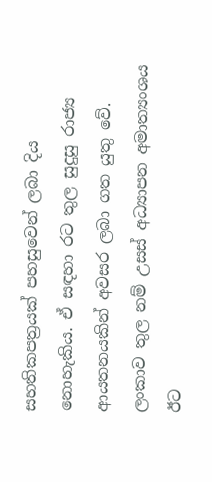සහතිකපත්‍රයක් පහසුවෙන් ලබා දිය නොහැකිය. ඒ සඳහා රට තුල සුදුසු රාජ්‍ය ආයතනයකින් අවසර ලබා ගත යුතු වේ. ලංකාව තුල නම් උසස් අධ්‍යාපන අමාත්‍යංශය ඊට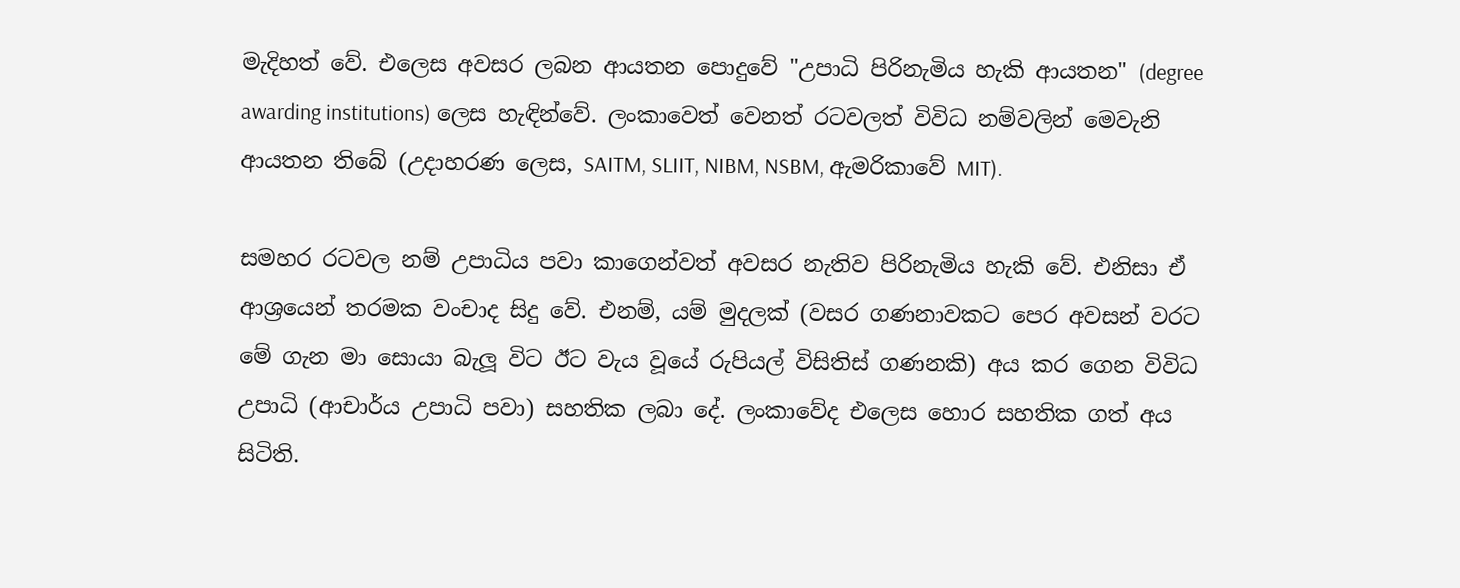මැදිහත් වේ. එලෙස අවසර ලබන ආයතන පොදුවේ "උපාධි පිරිනැමිය හැකි ආයතන" (degree awarding institutions) ලෙස හැඳින්වේ. ලංකාවෙත් වෙනත් රටවලත් විවිධ නම්වලින් මෙවැනි ආයතන තිබේ (උදාහරණ ලෙස, SAITM, SLIIT, NIBM, NSBM, ඇමරිකාවේ MIT).

සමහර රටවල නම් උපාධිය පවා කාගෙන්වත් අවසර නැතිව පිරිනැමිය හැකි වේ. එනිසා ඒ ආශ්‍රයෙන් තරමක වංචාද සිදු වේ. එනම්, යම් මුදලක් (වසර ගණනාවකට පෙර අවසන් වරට මේ ගැන මා සොයා බැලූ විට ඊට වැය වූයේ රුපියල් විසිතිස් ගණනකි) අය කර ගෙන විවිධ උපාධි (ආචාර්ය උපාධි පවා) සහතික ලබා දේ. ලංකාවේද එලෙස හොර සහතික ගත් අය සිටිති.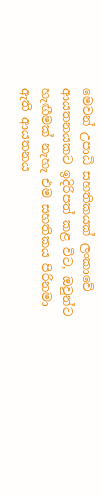මෙවන් උපාධි සහතිකයක් ලංකාවේ ආයතනයකට ඉදිරිපත් කළ විට, ඔවුන්ට හැඟීමක් නැහැ එම සහතිකය පිරිනමා ඇති ආයතනය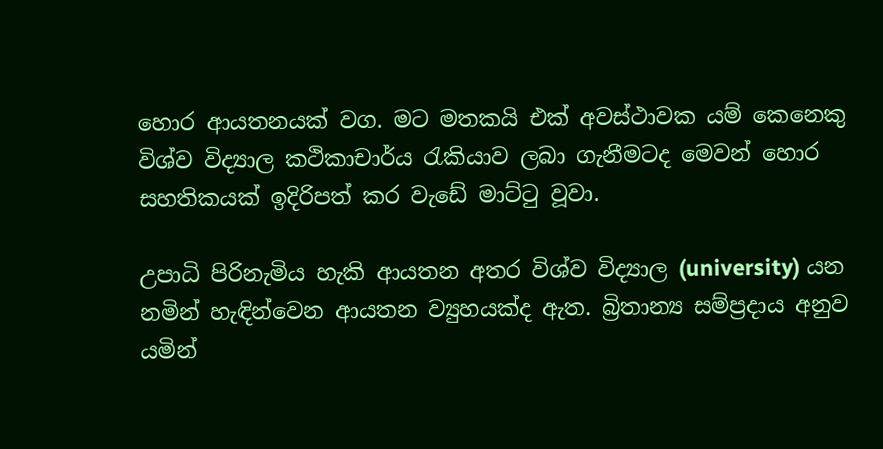හොර ආයතනයක් වග. මට මතකයි එක් අවස්ථාවක යම් කෙනෙකු විශ්ව විද්‍යාල කථිකාචාර්ය රැකියාව ලබා ගැනීමටද මෙවන් හොර සහතිකයක් ඉදිරිපත් කර වැඩේ මාට්ටු වූවා.

උපාධි පිරිනැමිය හැකි ආයතන අතර විශ්ව විද්‍යාල (university) යන නමින් හැඳින්වෙන ආයතන ව්‍යුහයක්ද ඇත. බ්‍රිතාන්‍ය සම්ප්‍රදාය අනුව යමින්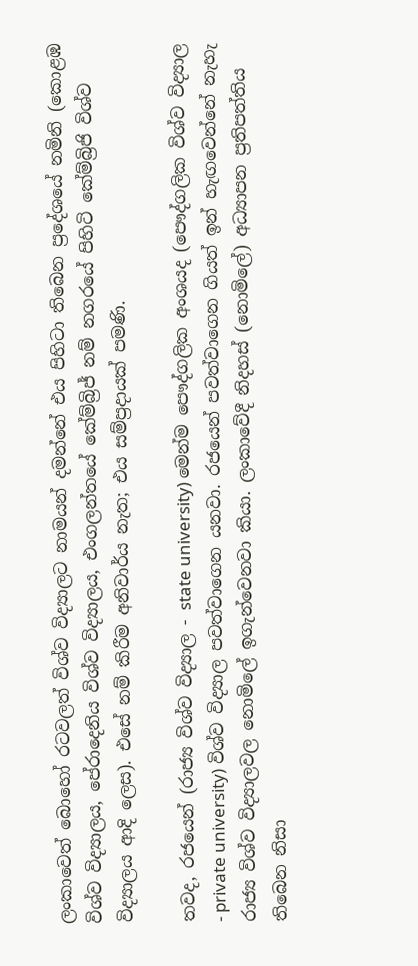ලංකාවෙත් බොහෝ රටවලත් විශ්ව විද්‍යාලට නාමයන් දමන්නේ එය පිහිටා තිබෙන ප්‍රදේශයේ නමිනි (කොළඹ විශ්ව විද්‍යාලය, පේරාදෙනිය විශ්ව විද්‍යාලය, එංගලන්තයේ කේම්බ්‍රිජ් නම් නගරයේ පිහිටි කේම්බ්‍රිජි විශ්ව විද්‍යාලය ආදි ලෙස). එසේ නම් කිරීම අනිවාර්ය නැත; එය සම්ප්‍රදායක් පමණි.

තවද, රජයෙන් (රාජ්‍ය විශ්ව විද්‍යාල - state university) මෙන්ම පෞද්ගලික අංශයද (පෞද්ගලික විශ්ව විද්‍යාල - private university) විශ්ව විද්‍යාල පවත්වාගෙන යනවා. රජයෙන් පවත්වාගෙන ගියත් ඉන් හැඟවෙන්නේ නැහැ රාජ්‍ය විශ්ව විද්‍යාලවල නොමිලේ ඉගැන්වෙනවා කියා. ලංකාවේදී නිදහස් (නොමිලේ) අධ්‍යාපන ප්‍රතිපත්තිය තිබෙන නිසා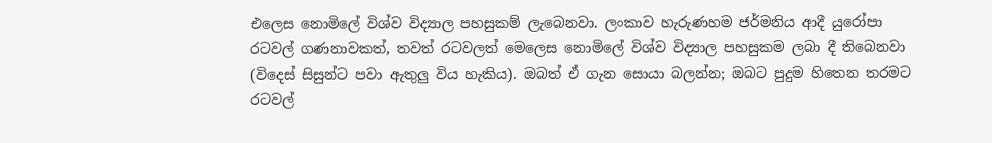එලෙස නොමිලේ විශ්ව විද්‍යාල පහසුකම් ලැබෙනවා. ලංකාව හැරුණහම ජර්මනිය ආදී යුරෝපා රටවල් ගණනාවකත්, තවත් රටවලත් මෙලෙස නොමිලේ විශ්ව විද්‍යාල පහසුකම ලබා දී තිබෙනවා (විදෙස් සිසුන්ට පවා ඇතුලු විය හැකිය). ඔබත් ඒ ගැන සොයා බලන්න; ඔබට පුදුම හිතෙන තරමට රටවල්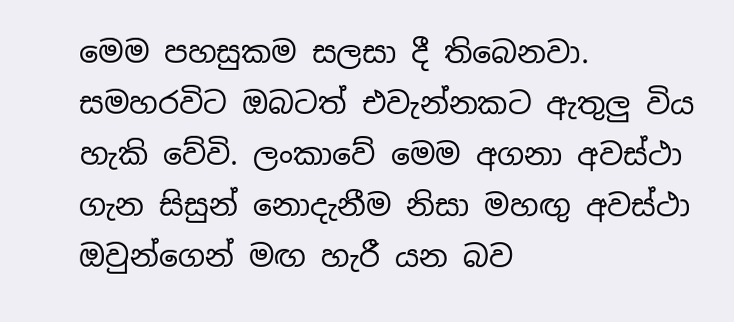මෙම පහසුකම සලසා දී තිබෙනවා. සමහරවිට ඔබටත් එවැන්නකට ඇතුලු විය හැකි වේවි. ලංකාවේ මෙම අගනා අවස්ථා ගැන සිසුන් නොදැනීම නිසා මහඟු අවස්ථා ඔවුන්ගෙන් මඟ හැරී යන බව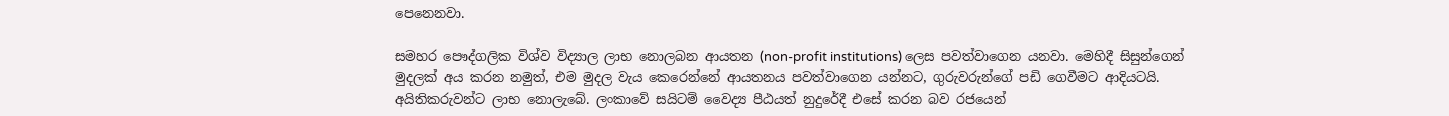පෙනෙනවා.

සමහර පෞද්ගලික විශ්ව විද්‍යාල ලාභ නොලබන ආයතන (non-profit institutions) ලෙස පවත්වාගෙන යනවා. මෙහිදී සිසුන්ගෙන් මුදලක් අය කරන නමුත්, එම මුදල වැය කෙරෙන්නේ ආයතනය පවත්වාගෙන යන්නට, ගුරුවරුන්ගේ පඩි ගෙවීමට ආදියටයි. අයිතිකරුවන්ට ලාභ නොලැබේ. ලංකාවේ සයිටම් වෛද්‍ය පීඨයත් නුදුරේදී එසේ කරන බව රජයෙන්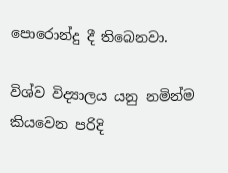පොරොන්දු දී තිබෙනවා.

විශ්ව විද්‍යාලය යනු නමින්ම කියවෙන පරිදි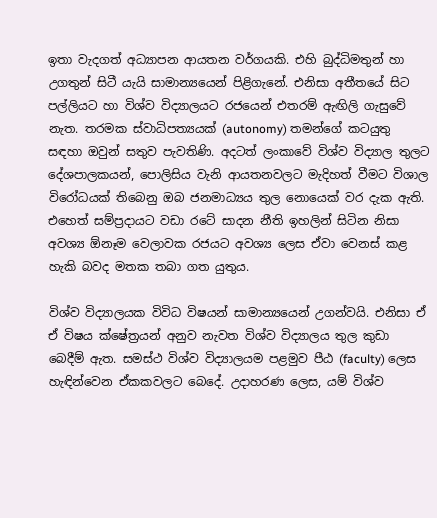ඉතා වැදගත් අධ්‍යාපන ආයතන වර්ගයකි. එහි බුද්ධිමතුන් හා උගතුන් සිටී යැයි සාමාන්‍යයෙන් පිළිගැනේ. එනිසා අතීතයේ සිට පල්ලියට හා විශ්ව විද්‍යාලයට රජයෙන් එතරම් ඇඟිලි ගැසුවේ නැත. තරමක ස්වාධිපත්‍යයක් (autonomy) තමන්ගේ කටයුතු සඳහා ඔවුන් සතුව පැවතිණි. අදටත් ලංකාවේ විශ්ව විද්‍යාල තුලට දේශපාලකයන්, පොලිසිය වැනි ආයතනවලට මැදිහත් වීමට විශාල විරෝධයක් තිබෙනු ඔබ ජනමාධ්‍යය තුල නොයෙක් වර දැක ඇති. එහෙත් සම්ප්‍රදායට වඩා රටේ සාදන නීති ඉහලින් සිටින නිසා අවශ්‍ය ඕනෑම වෙලාවක රජයට අවශ්‍ය ලෙස ඒවා වෙනස් කළ හැකි බවද මතක තබා ගත යුතුය.

විශ්ව විද්‍යාලයක විවිධ විෂයන් සාමාන්‍යයෙන් උගන්වයි. එනිසා ඒ ඒ විෂය ක්ෂේත්‍රයන් අනුව නැවත විශ්ව විද්‍යාලය තුල කුඩා බෙදීම් ඇත. සමස්ථ විශ්ව විද්‍යාලයම පළමුව පීඨ (faculty) ලෙස හැඳින්වෙන ඒකකවලට බෙදේ. උදාහරණ ලෙස, යම් විශ්ව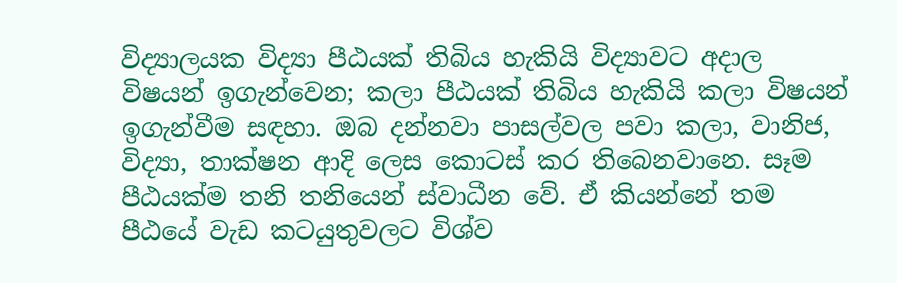විද්‍යාලයක විද්‍යා පීඨයක් තිබිය හැකියි විද්‍යාවට අදාල විෂයන් ඉගැන්වෙන; කලා පීඨයක් තිබිය හැකියි කලා විෂයන් ඉගැන්වීම සඳහා. ඔබ දන්නවා පාසල්වල පවා කලා, වානිජ, විද්‍යා, තාක්ෂන ආදි ලෙස කොටස් කර තිබෙනවානෙ. සෑම පීඨයක්ම තනි තනියෙන් ස්වාධීන වේ. ඒ කියන්නේ තම පීඨයේ වැඩ කටයුතුවලට විශ්ව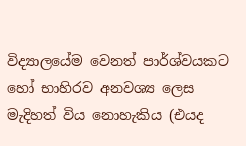විද්‍යාලයේම වෙනත් පාර්ශ්වයකට හෝ භාහිරව අනවශ්‍ය ලෙස මැදිහත් විය නොහැකිය (එයද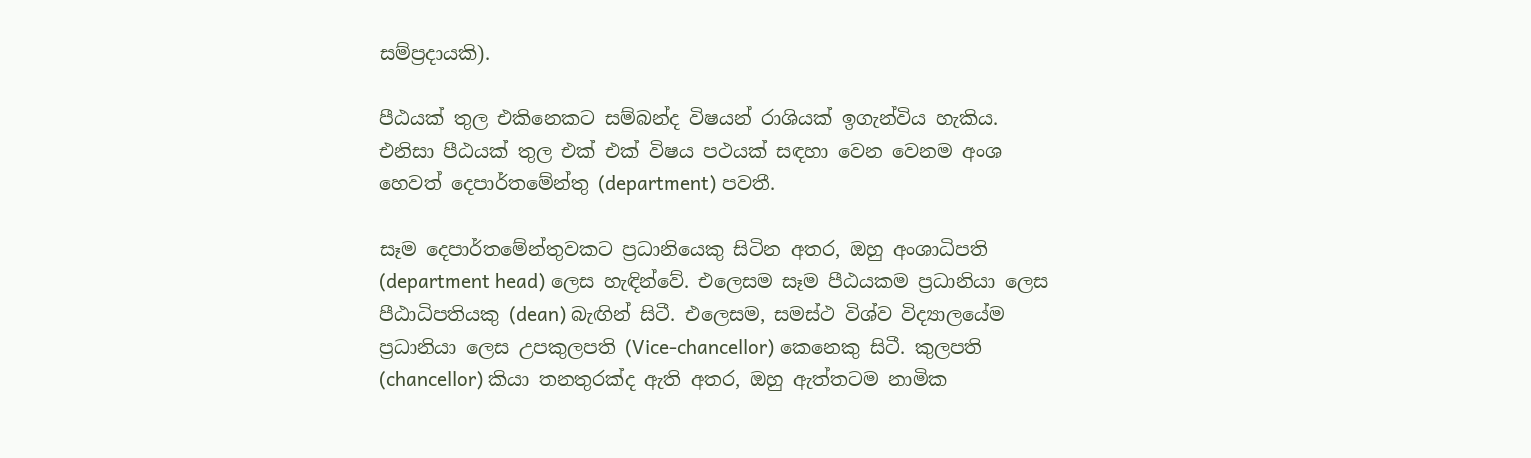සම්ප්‍රදායකි).

පීඨයක් තුල එකිනෙකට සම්බන්ද විෂයන් රාශියක් ඉගැන්විය හැකිය. එනිසා පීඨයක් තුල එක් එක් විෂය පථයක් සඳහා වෙන වෙනම අංශ හෙවත් දෙපාර්තමේන්තු (department) පවතී.

සෑම දෙපාර්තමේන්තුවකට ප්‍රධානියෙකු සිටින අතර, ඔහු අංශාධිපති (department head) ලෙස හැඳින්වේ. එලෙසම සෑම පීඨයකම ප්‍රධානියා ලෙස පීඨාධිපතියකු (dean) බැඟින් සිටී. එලෙසම, සමස්ථ විශ්ව විද්‍යාලයේම ප්‍රධානියා ලෙස උපකුලපති (Vice-chancellor) කෙනෙකු සිටී. කුලපති (chancellor) කියා තනතුරක්ද ඇති අතර, ඔහු ඇත්තටම නාමික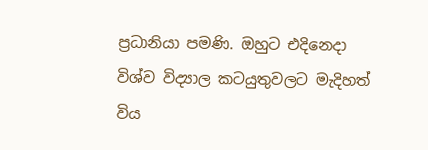ප්‍රධානියා පමණි. ඔහුට එදිනෙදා විශ්ව විද්‍යාල කටයුතුවලට මැදිහත් විය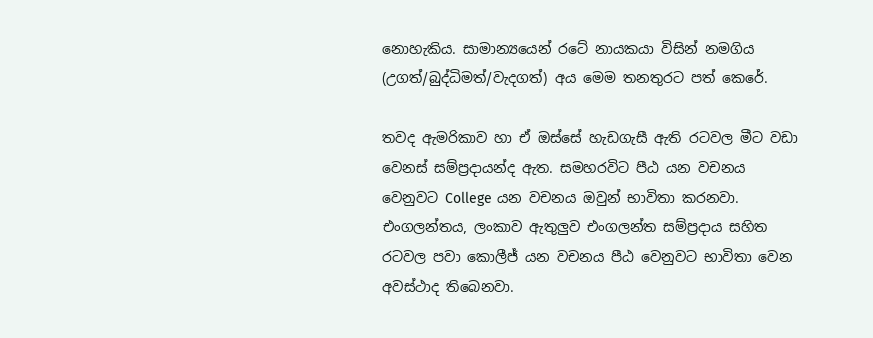නොහැකිය. සාමාන්‍යයෙන් රටේ නායකයා විසින් නමගිය (උගත්/බුද්ධිමත්/වැදගත්) අය මෙම තනතුරට පත් කෙරේ.

තවද ඇමරිකාව හා ඒ ඔස්සේ හැඩගැසී ඇති රටවල මීට වඩා වෙනස් සම්ප්‍රදායන්ද ඇත. සමහරවිට පීඨ යන වචනය වෙනුවට College යන වචනය ඔවුන් භාවිතා කරනවා. එංගලන්තය, ලංකාව ඇතුලුව එංගලන්ත සම්ප්‍රදාය සහිත රටවල පවා කොලීජ් යන වචනය පීඨ වෙනුවට භාවිතා වෙන අවස්ථාද තිබෙනවා.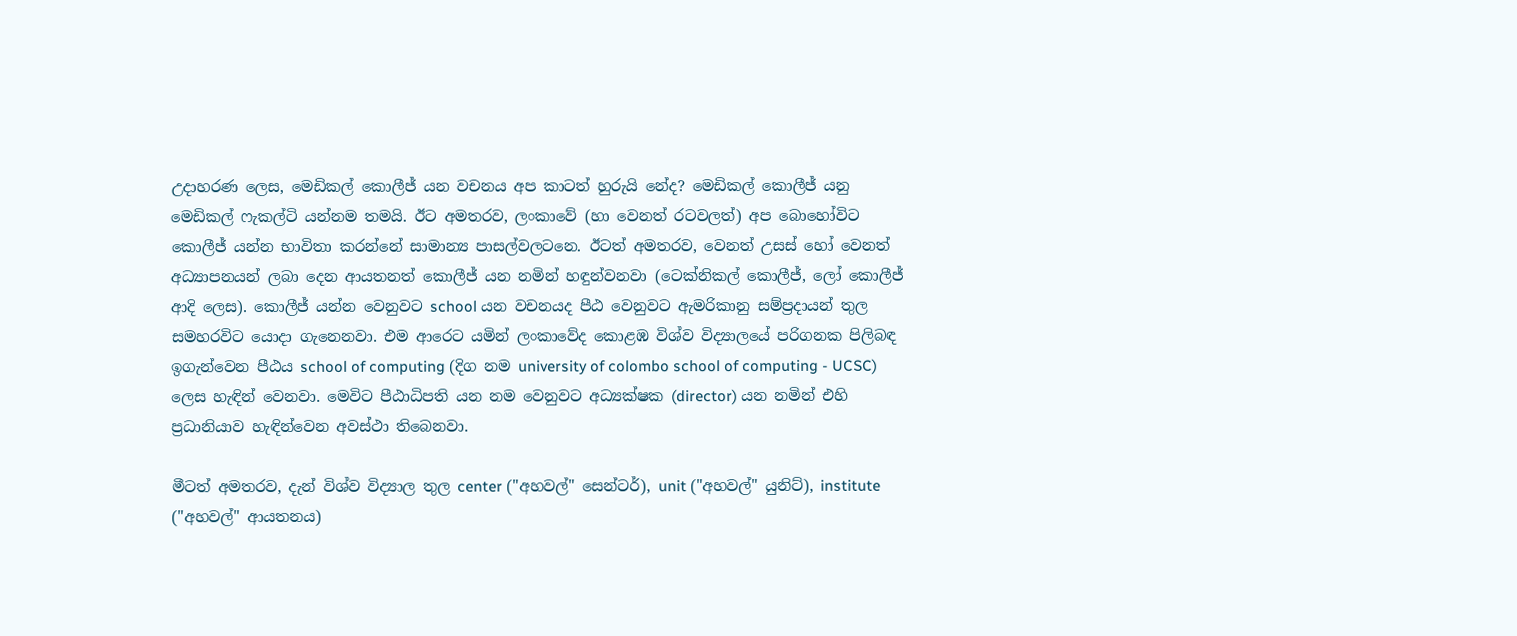උදාහරණ ලෙස, මෙඩිකල් කොලීජ් යන වචනය අප කාටත් හුරුයි නේද? මෙඩිකල් කොලීජ් යනු මෙඩිකල් ෆැකල්ටි යන්නම තමයි. ඊට අමතරව, ලංකාවේ (හා වෙනත් රටවලත්) අප බොහෝවිට කොලීජ් යන්න භාවිතා කරන්නේ සාමාන්‍ය පාසල්වලටනෙ. ඊටත් අමතරව, වෙනත් උසස් හෝ වෙනත් අධ්‍යාපනයන් ලබා දෙන ආයතනත් කොලීජ් යන නමින් හඳුන්වනවා (ටෙක්නිකල් කොලීජ්, ලෝ කොලීජ් ආදි ලෙස). කොලීජ් යන්න වෙනුවට school යන වචනයද පීඨ වෙනුවට ඇමරිකානු සම්ප්‍රදායන් තුල සමහරවිට යොදා ගැනෙනවා. එම ආරෙට යමින් ලංකාවේද කොළඹ විශ්ව විද්‍යාලයේ පරිගනක පිලිබඳ ඉගැන්වෙන පීඨය school of computing (දිග නම university of colombo school of computing - UCSC) ලෙස හැඳින් වෙනවා. මෙවිට පීඨාධිපති යන නම වෙනුවට අධ්‍යක්ෂක (director) යන නමින් එහි ප්‍රධානියාව හැඳින්වෙන අවස්ථා තිබෙනවා.

මීටත් අමතරව, දැන් විශ්ව විද්‍යාල තුල center ("අහවල්" සෙන්ටර්), unit ("අහවල්" යුනිට්), institute ("අහවල්" ආයතනය)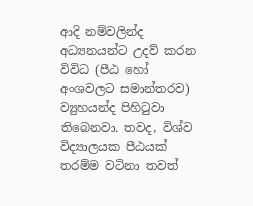ආදි නම්වලින්ද අධ්‍යනයන්ට උදව් කරන විවිධ (පීඨ හෝ අංශවලට සමාන්තරව) ව්‍යුහයන්ද පිහිටුවා තිබෙනවා. තවද, විශ්ව විද්‍යාලයක පීඨයක් තරම්ම වටිනා තවත්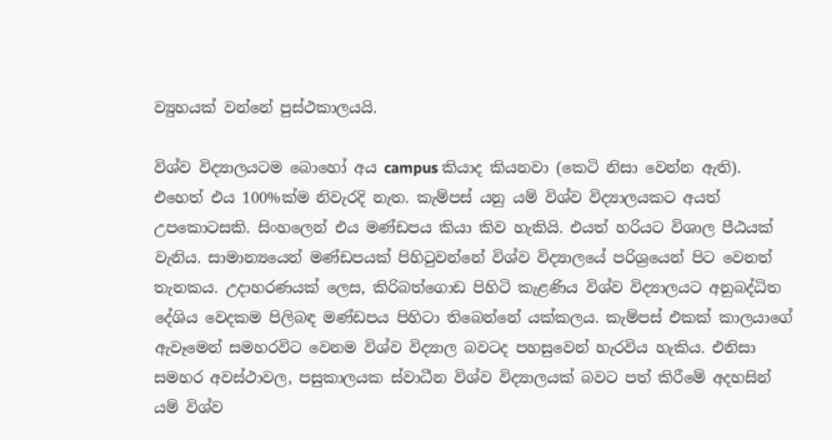ව්‍යුහයක් වන්නේ පුස්ථකාලයයි.

විශ්ව විද්‍යාලයටම බොහෝ අය campus කියාද කියනවා (කෙටි නිසා වෙන්න ඇති). එහෙත් එය 100%ක්ම නිවැරදි නැත. කැම්පස් යනු යම් විශ්ව විද්‍යාලයකට අයත් උපකොටසකි. සිංහලෙන් එය මණ්ඩපය කියා කිව හැකියි. එයත් හරියට විශාල පීඨයක් වැනිය. සාමාන්‍යයෙන් මණ්ඩපයක් පිහිටුවන්නේ විශ්ව විද්‍යාලයේ පරිශ්‍රයෙන් පිට වෙනත් තැනකය. උදාහරණයක් ලෙස, කිරිබත්ගොඩ පිහිටි කැළණිය විශ්ව විද්‍යාලයට අනුබද්ධිත දේශිය වෙදකම පිලිබඳ මණ්ඩපය පිහිටා තිබෙන්නේ යක්කලය. කැම්පස් එකක් කාලයාගේ ඇවෑමෙන් සමහරවිට වෙනම විශ්ව විද්‍යාල බවටද පහසුවෙන් හැරවිය හැකිය. එනිසා සමහර අවස්ථාවල, පසුකාලයක ස්වාධීන විශ්ව විද්‍යාලයක් බවට පත් කිරීමේ අදහසින් යම් විශ්ව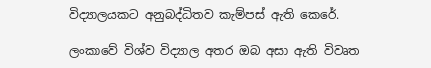විද්‍යාලයකට අනුබද්ධිතව කැම්පස් ඇති කෙරේ.

ලංකාවේ විශ්ව විද්‍යාල අතර ඔබ අසා ඇති විවෘත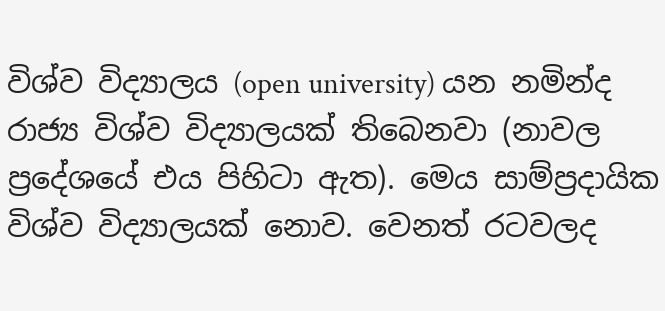විශ්ව විද්‍යාලය (open university) යන නමින්ද රාජ්‍ය විශ්ව විද්‍යාලයක් තිබෙනවා (නාවල ප්‍රදේශයේ එය පිහිටා ඇත). මෙය සාම්ප්‍රදායික විශ්ව විද්‍යාලයක් නොව. වෙනත් රටවලද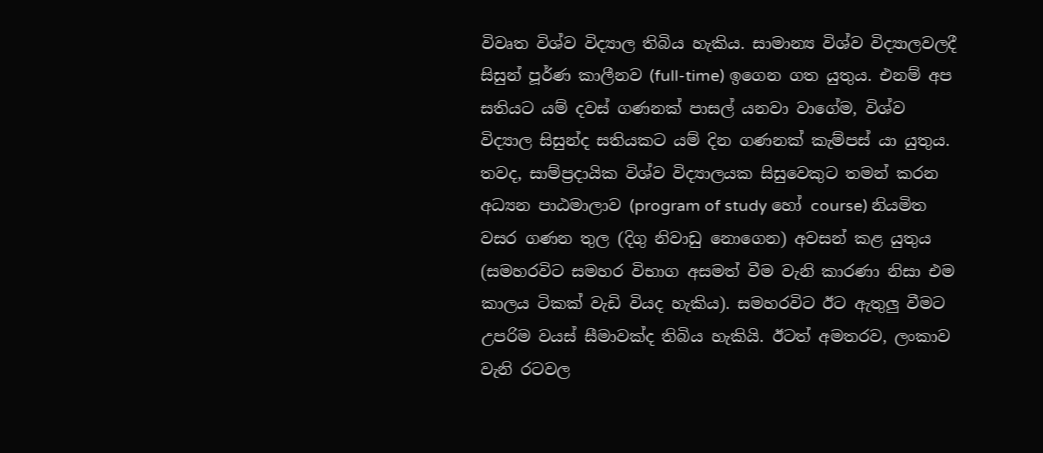විවෘත විශ්ව විද්‍යාල තිබිය හැකිය. සාමාන්‍ය විශ්ව විද්‍යාලවලදී සිසුන් පූර්ණ කාලීනව (full-time) ඉගෙන ගත යුතුය. එනම් අප සතියට යම් දවස් ගණනක් පාසල් යනවා වාගේම, විශ්ව විද්‍යාල සිසුන්ද සතියකට යම් දින ගණනක් කැම්පස් යා යුතුය. තවද, සාම්ප්‍රදායික විශ්ව විද්‍යාලයක සිසුවෙකුට තමන් කරන අධ්‍යන පාඨමාලාව (program of study හෝ course) නියමිත වසර ගණන තුල (දිගු නිවාඩු නොගෙන) අවසන් කළ යුතුය (සමහරවිට සමහර විභාග අසමත් වීම වැනි කාරණා නිසා එම කාලය ටිකක් වැඩි වියද හැකිය). සමහරවිට ඊට ඇතුලු වීමට උපරිම වයස් සීමාවක්ද තිබිය හැකියි. ඊටත් අමතරව, ලංකාව වැනි රටවල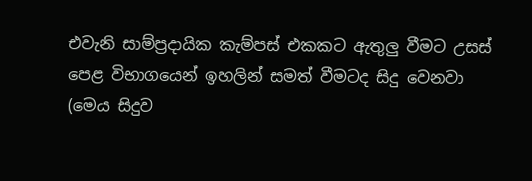එවැනි සාම්ප්‍රදායික කැම්පස් එකකට ඇතුලු වීමට උසස් පෙළ විභාගයෙන් ඉහලින් සමත් වීමටද සිදු වෙනවා (මෙය සිදුව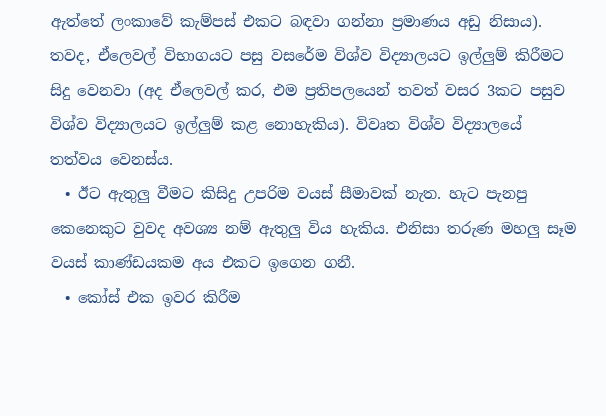ඇත්තේ ලංකාවේ කැම්පස් එකට බඳවා ගන්නා ප්‍රමාණය අඩු නිසාය). තවද, ඒලෙවල් විභාගයට පසු වසරේම විශ්ව විද්‍යාලයට ඉල්ලුම් කිරීමට සිදු වෙනවා (අද ඒලෙවල් කර, එම ප්‍රතිපලයෙන් තවත් වසර 3කට පසුව විශ්ව විද්‍යාලයට ඉල්ලුම් කළ නොහැකිය). විවෘත විශ්ව විද්‍යාලයේ තත්වය වෙනස්ය.
  • ඊට ඇතුලු වීමට කිසිදු උපරිම වයස් සීමාවක් නැත. හැට පැනපු කෙනෙකුට වුවද අවශ්‍ය නම් ඇතුලු විය හැකිය. එනිසා තරුණ මහලු සෑම වයස් කාණ්ඩයකම අය එකට ඉගෙන ගනී.
  • කෝස් එක ඉවර කිරීම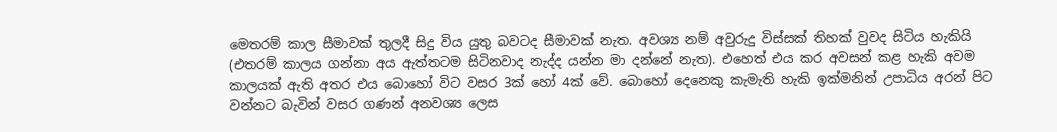මෙතරම් කාල සීමාවක් තුලදී සිදු විය යුතු බවටද සීමාවක් නැත. අවශ්‍ය නම් අවුරුදු විස්සක් තිහක් වුවද සිටිය හැකියි (එතරම් කාලය ගන්නා අය ඇත්තටම සිටිනවාද නැද්ද යන්න මා දන්නේ නැත). එහෙත් එය කර අවසන් කළ හැකි අවම කාලයක් ඇති අතර එය බොහෝ විට වසර 3ක් හෝ 4ක් වේ. බොහෝ දෙනෙකු කැමැති හැකි ඉක්මනින් උපාධිය අරන් පිට වන්නට බැවින් වසර ගණන් අනවශ්‍ය ලෙස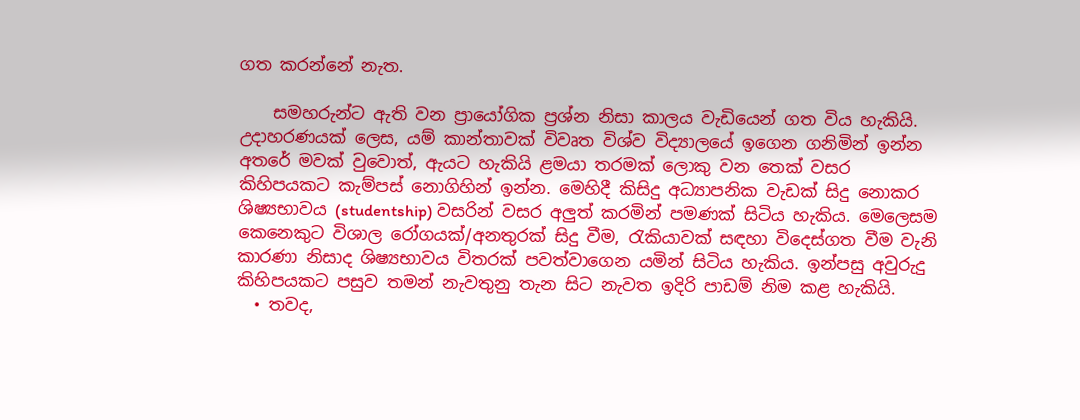ගත කරන්නේ නැත.

    සමහරුන්ට ඇති වන ප්‍රායෝගික ප්‍රශ්න නිසා කාලය වැඩියෙන් ගත විය හැකියි. උදාහරණයක් ලෙස, යම් කාන්තාවක් විවෘත විශ්ව විද්‍යාලයේ ඉගෙන ගනිමින් ඉන්න අතරේ මවක් වුවොත්, ඇයට හැකියි ළමයා තරමක් ලොකු වන තෙක් වසර කිහිපයකට කැම්පස් නොගිහින් ඉන්න. මෙහිදී කිසිදු අධ්‍යාපනික වැඩක් සිදු නොකර ශිෂ්‍යභාවය (studentship) වසරින් වසර අලුත් කරමින් පමණක් සිටිය හැකිය. මෙලෙසම කෙනෙකුට විශාල රෝගයක්/අනතුරක් සිදු වීම, රැකියාවක් සඳහා විදෙස්ගත වීම වැනි කාරණා නිසාද ශිෂ්‍යභාවය විතරක් පවත්වාගෙන යමින් සිටිය හැකිය. ඉන්පසු අවුරුදු කිහිපයකට පසුව තමන් නැවතුනු තැන සිට නැවත ඉදිරි පාඩම් නිම කළ හැකියි.
  • තවද,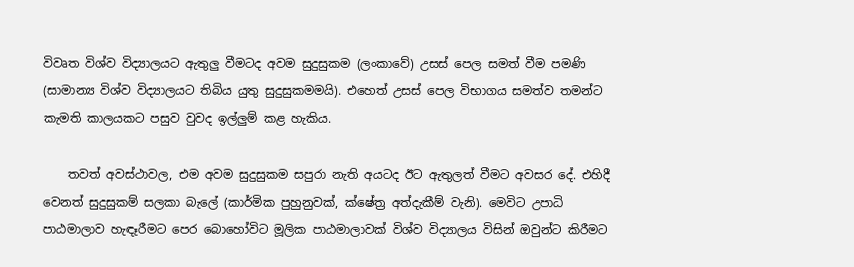විවෘත විශ්ව විද්‍යාලයට ඇතුලු වීමටද අවම සුදුසුකම (ලංකාවේ) උසස් පෙල සමත් වීම පමණි (සාමාන්‍ය විශ්ව විද්‍යාලයට තිබිය යුතු සුදුසුකමමයි). එහෙත් උසස් පෙල විභාගය සමත්ව තමන්ට කැමති කාලයකට පසුව වුවද ඉල්ලුම් කළ හැකිය.

    තවත් අවස්ථාවල, එම අවම සුදුසුකම සපුරා නැති අයටද ඊට ඇතුලත් වීමට අවසර දේ. එහිදී වෙනත් සුදුසුකම් සලකා බැලේ (කාර්මික පුහුනුවක්, ක්ෂේත්‍ර අත්දැකීම් වැනි). මෙවිට උපාධි පාඨමාලාව හැඳෑරීමට පෙර බොහෝවිට මූලික පාඨමාලාවක් විශ්ව විද්‍යාලය විසින් ඔවුන්ට කිරීමට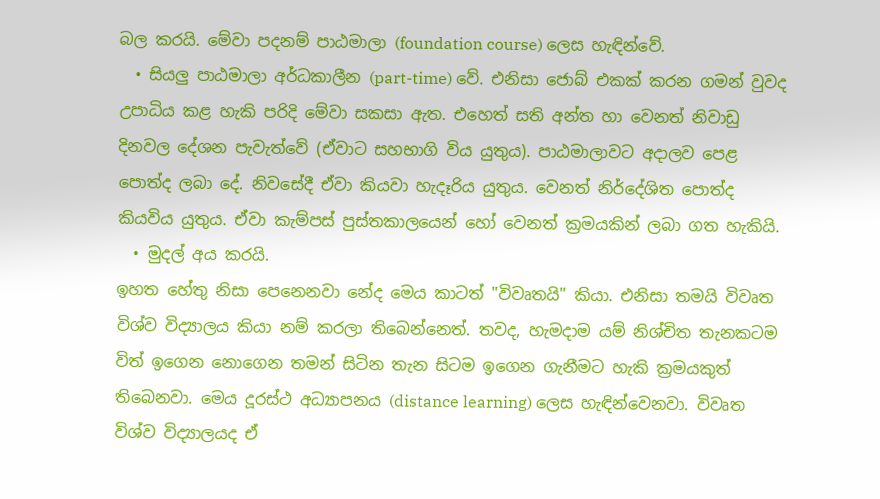බල කරයි. මේවා පදනම් පාඨමාලා (foundation course) ලෙස හැඳින්වේ.
  • සියලු පාඨමාලා අර්ධකාලීන (part-time) වේ. එනිසා ජොබ් එකක් කරන ගමන් වුවද උපාධිය කළ හැකි පරිදි මේවා සකසා ඇත. එහෙත් සති අන්ත හා වෙනත් නිවාඩු දිනවල දේශන පැවැත්වේ (ඒවාට සහභාගි විය යුතුය). පාඨමාලාවට අදාලව පෙළ පොත්ද ලබා දේ. නිවසේදී ඒවා කියවා හැදෑරිය යුතුය. වෙනත් නිර්දේශිත පොත්ද කියවිය යුතුය. ඒවා කැම්පස් පුස්තකාලයෙන් හෝ වෙනත් ක්‍රමයකින් ලබා ගත හැකියි.
  • මුදල් අය කරයි.
ඉහත හේතු නිසා පෙනෙනවා නේද මෙය කාටත් "විවෘතයි" කියා. එනිසා තමයි විවෘත විශ්ව විද්‍යාලය කියා නම් කරලා තිබෙන්නෙත්. තවද, හැමදාම යම් නිශ්චිත තැනකටම විත් ඉගෙන නොගෙන තමන් සිටින තැන සිටම ඉගෙන ගැනීමට හැකි ක්‍රමයකුත් තිබෙනවා. මෙය දූරස්ථ අධ්‍යාපනය (distance learning) ලෙස හැඳින්වෙනවා. විවෘත විශ්ව විද්‍යාලයද ඒ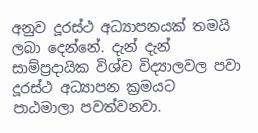අනුව දූරස්ථ අධ්‍යාපනයක් තමයි ලබා දෙන්නේ. දැන් දැන් සාම්ප්‍රදායික විශ්ව විද්‍යාලවල පවා දූරස්ථ අධ්‍යාපන ක්‍රමයට පාඨමාලා පවත්වනවා.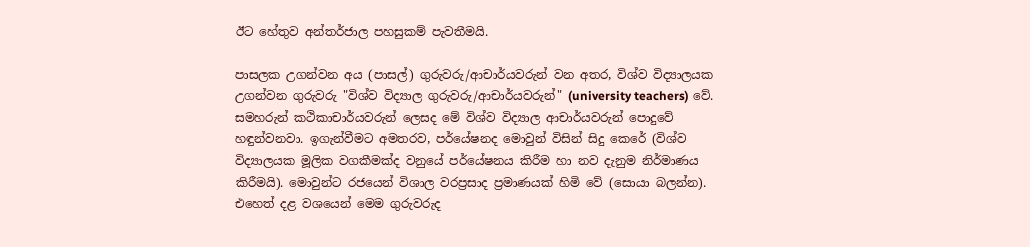ඊට හේතුව අන්තර්ජාල පහසුකම් පැවතීමයි.

පාසලක උගන්වන අය (පාසල්) ගුරුවරු/ආචාර්යවරුන් වන අතර, විශ්ව විද්‍යාලයක උගන්වන ගුරුවරු "විශ්ව විද්‍යාල ගුරුවරු/ආචාර්යවරුන්" (university teachers) වේ. සමහරුන් කථිකාචාර්යවරුන් ලෙසද මේ විශ්ව විද්‍යාල ආචාර්යවරුන් පොදුවේ හඳුන්වනවා. ඉගැන්වීමට අමතරව, පර්යේෂනද මොවුන් විසින් සිදු කෙරේ (විශ්ව විද්‍යාලයක මූලික වගකීමක්ද වනුයේ පර්යේෂනය කිරීම හා නව දැනුම නිර්මාණය කිරීමයි). මොවුන්ට රජයෙන් විශාල වරප්‍රසාද ප්‍රමාණයක් හිමි වේ (සොයා බලන්න). එහෙත් දළ වශයෙන් මෙම ගුරුවරුද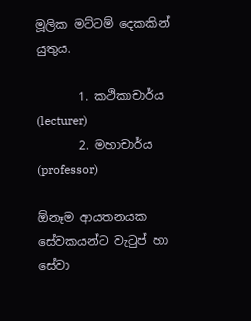මූලික මට්ටම් දෙකකින් යුතුය.

       1. කථිකාචාර්ය (lecturer)
       2. මහාචාර්ය (professor)

ඕනෑම ආයතනයක සේවකයන්ට වැටුප් හා සේවා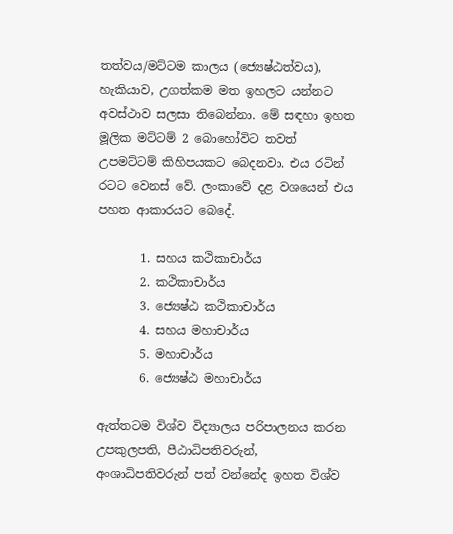තත්වය/මට්ටම කාලය (ජ්‍යෙෂ්ඨත්වය), හැකියාව, උගත්කම මත ඉහලට යන්නට අවස්ථාව සලසා තිබෙන්නා. මේ සඳහා ඉහත මූලික මට්ටම් 2 බොහෝවිට තවත් උපමට්ටම් කිහිපයකට බෙදනවා. එය රටින් රටට වෙනස් වේ. ලංකාවේ දළ වශයෙන් එය පහත ආකාරයට බෙදේ.

       1. සහය කථිකාචාර්ය
       2. කථිකාචාර්ය
       3. ජ්‍යෙෂ්ඨ කථිකාචාර්ය
       4. සහය මහාචාර්ය
       5. මහාචාර්ය
       6. ජ්‍යෙෂ්ඨ මහාචාර්ය

ඇත්තටම විශ්ව විද්‍යාලය පරිපාලනය කරන උපකුලපති, පීඨාධිපතිවරුන්, අංශාධිපතිවරුන් පත් වන්නේද ඉහත විශ්ව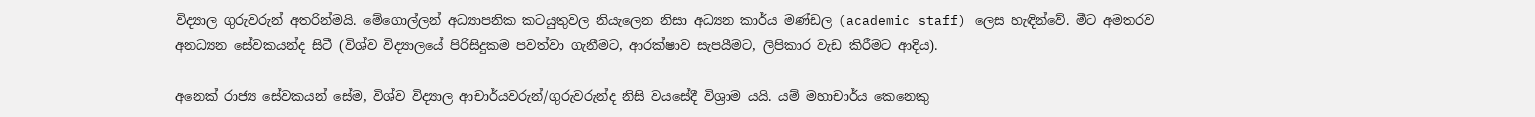විද්‍යාල ගුරුවරුන් අතරින්මයි. මේගොල්ලන් අධ්‍යාපනික කටයුතුවල නියැලෙන නිසා අධ්‍යන කාර්ය මණ්ඩල (academic staff) ලෙස හැඳින්වේ. මීට අමතරව අනධ්‍යන සේවකයන්ද සිටී (විශ්ව විද්‍යාලයේ පිරිසිදුකම පවත්වා ගැනීමට, ආරක්ෂාව සැපයීමට, ලිපිකාර වැඩ කිරීමට ආදිය).

අනෙක් රාජ්‍ය සේවකයන් සේම, විශ්ව විද්‍යාල ආචාර්යවරුන්/ගුරුවරුන්ද නිසි වයසේදී විශ්‍රාම යයි. යම් මහාචාර්ය කෙනෙකු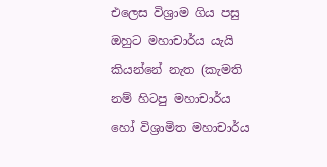එලෙස විශ්‍රාම ගිය පසු ඔහුට මහාචාර්ය යැයි කියන්නේ නැත (කැමති නම් හිටපු මහාචාර්ය හෝ විශ්‍රාමිත මහාචාර්ය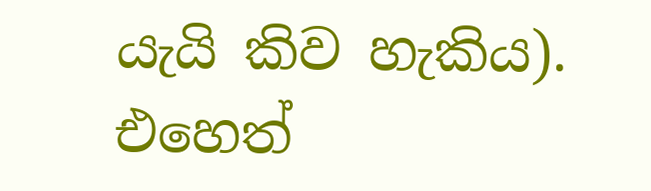යැයි කිව හැකිය). එහෙත්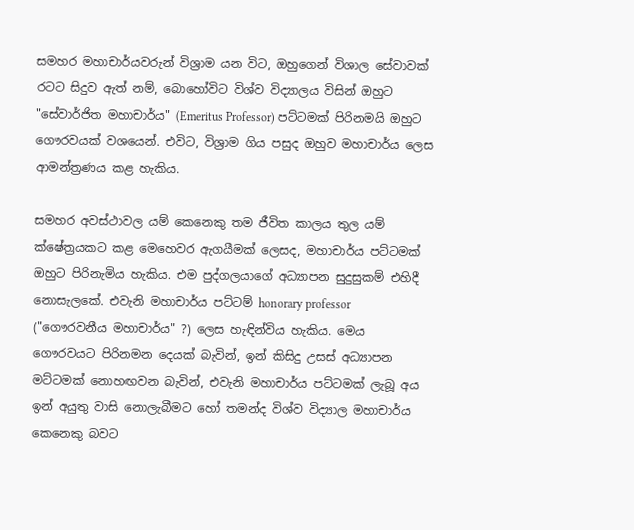සමහර මහාචාර්යවරුන් විශ්‍රාම යන විට, ඔහුගෙන් විශාල සේවාවක් රටට සිදුව ඇත් නම්, බොහෝවිට විශ්ව විද්‍යාලය විසින් ඔහුට "සේවාර්ජිත මහාචාර්ය" (Emeritus Professor) පට්ටමක් පිරිනමයි ඔහුට ගෞරවයක් වශයෙන්. එවිට, විශ්‍රාම ගිය පසුද ඔහුව මහාචාර්ය ලෙස ආමන්ත්‍රණය කළ හැකිය.

සමහර අවස්ථාවල යම් කෙනෙකු තම ජීවිත කාලය තුල යම් ක්ෂේත්‍රයකට කළ මෙහෙවර ඇගයීමක් ලෙසද, මහාචාර්ය පට්ටමක් ඔහුට පිරිනැමිය හැකිය. එම පුද්ගලයාගේ අධ්‍යාපන සුදුසුකම් එහිදී නොසැලකේ. එවැනි මහාචාර්ය පට්ටම් honorary professor ("ගෞරවනීය මහාචාර්ය" ?) ලෙස හැඳින්විය හැකිය. මෙය ගෞරවයට පිරිනමන දෙයක් බැවින්, ඉන් කිසිදු උසස් අධ්‍යාපන මට්ටමක් නොහඟවන බැවින්, එවැනි මහාචාර්ය පට්ටමක් ලැබූ අය ඉන් අයුතු වාසි නොලැබීමට හෝ තමන්ද විශ්ව විද්‍යාල මහාචාර්ය කෙනෙකු බවට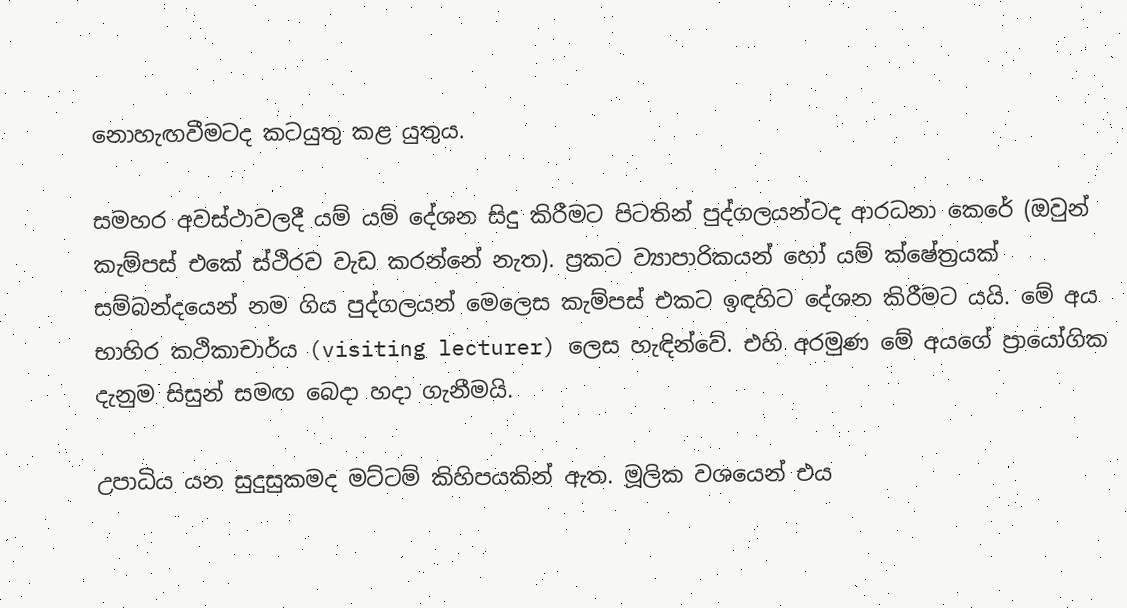නොහැඟවීමටද කටයුතු කළ යුතුය.

සමහර අවස්ථාවලදී යම් යම් දේශන සිදු කිරීමට පිටතින් පුද්ගලයන්ටද ආරධනා කෙරේ (ඔවුන් කැම්පස් එකේ ස්ථිරව වැඩ කරන්නේ නැත). ප්‍රකට ව්‍යාපාරිකයන් හෝ යම් ක්ෂේත්‍රයක් සම්බන්දයෙන් නම ගිය පුද්ගලයන් මෙලෙස කැම්පස් එකට ඉඳහිට දේශන කිරීමට යයි. මේ අය භාහිර කථිකාචාර්ය (visiting lecturer) ලෙස හැඳින්වේ. එහි අරමුණ මේ අයගේ ප්‍රායෝගික දැනුම සිසුන් සමඟ බෙදා හදා ගැනීමයි.

උපාධිය යන සුදුසුකමද මට්ටම් කිහිපයකින් ඇත. මූලික වශයෙන් එය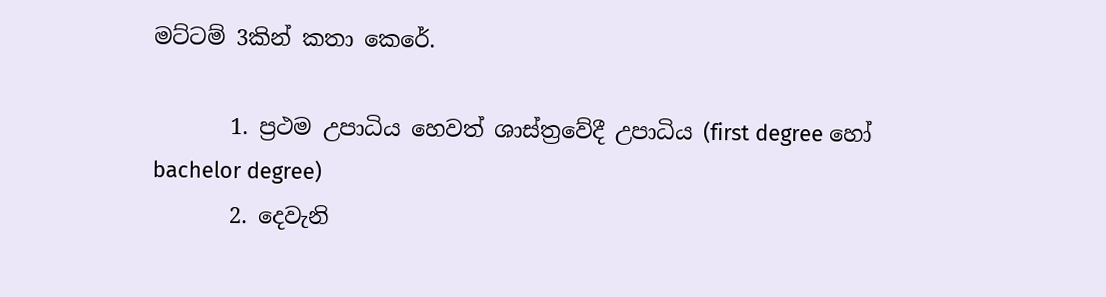මට්ටම් 3කින් කතා කෙරේ.

       1. ප්‍රථම උපාධිය හෙවත් ශාස්ත්‍රවේදී උපාධිය (first degree හෝ bachelor degree)
       2. දෙවැනි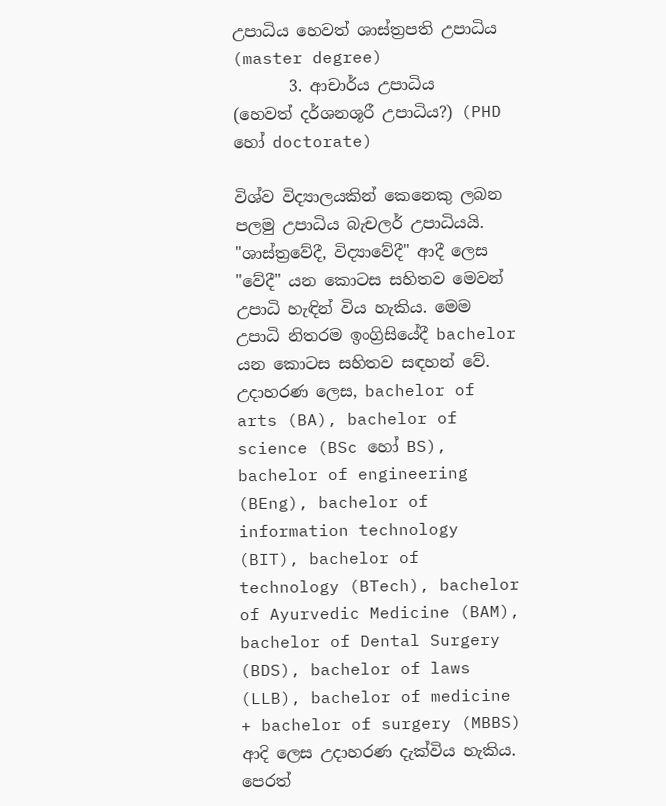උපාධිය හෙවත් ශාස්ත්‍රපති උපාධිය (master degree)
       3. ආචාර්ය උපාධිය (හෙවත් දර්ශනශූරී උපාධිය?) (PHD හෝ doctorate)

විශ්ව විද්‍යාලයකින් කෙනෙකු ලබන පලමු උපාධිය බැචලර් උපාධියයි. "ශාස්ත්‍රවේදී, විද්‍යාවේදී" ආදී ලෙස "වේදී" යන කොටස සහිතව මෙවන් උපාධි හැඳින් විය හැකිය. මෙම උපාධි නිතරම ඉංග්‍රිසියේදී bachelor යන කොටස සහිතව සඳහන් වේ. උදාහරණ ලෙස, bachelor of arts (BA), bachelor of science (BSc හෝ BS), bachelor of engineering (BEng), bachelor of information technology (BIT), bachelor of technology (BTech), bachelor of Ayurvedic Medicine (BAM), bachelor of Dental Surgery (BDS), bachelor of laws (LLB), bachelor of medicine + bachelor of surgery (MBBS) ආදි ලෙස උදාහරණ දැක්විය හැකිය. පෙරත්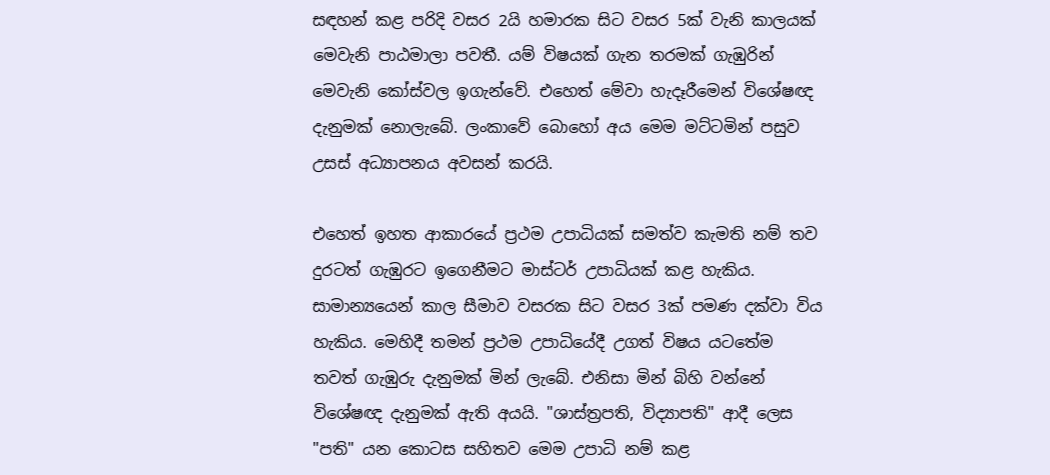සඳහන් කළ පරිදි වසර 2යි හමාරක සිට වසර 5ක් වැනි කාලයක් මෙවැනි පාඨමාලා පවතී. යම් විෂයක් ගැන තරමක් ගැඹුරින් මෙවැනි කෝස්වල ඉගැන්වේ. එහෙත් මේවා හැදෑරීමෙන් විශේෂඥ දැනුමක් නොලැබේ. ලංකාවේ බොහෝ අය මෙම මට්ටමින් පසුව උසස් අධ්‍යාපනය අවසන් කරයි.

එහෙත් ඉහත ආකාරයේ ප්‍රථම උපාධියක් සමත්ව කැමති නම් තව දුරටත් ගැඹුරට ඉගෙනීමට මාස්ටර් උපාධියක් කළ හැකිය. සාමාන්‍යයෙන් කාල සීමාව වසරක සිට වසර 3ක් පමණ දක්වා විය හැකිය. මෙහිදී තමන් ප්‍රථම උපාධියේදී උගත් විෂය යටතේම තවත් ගැඹුරු දැනුමක් මින් ලැබේ. එනිසා මින් බිහි වන්නේ විශේෂඥ දැනුමක් ඇති අයයි. "ශාස්ත්‍රපති, විද්‍යාපති" ආදී ලෙස "පති" යන කොටස සහිතව මෙම උපාධි නම් කළ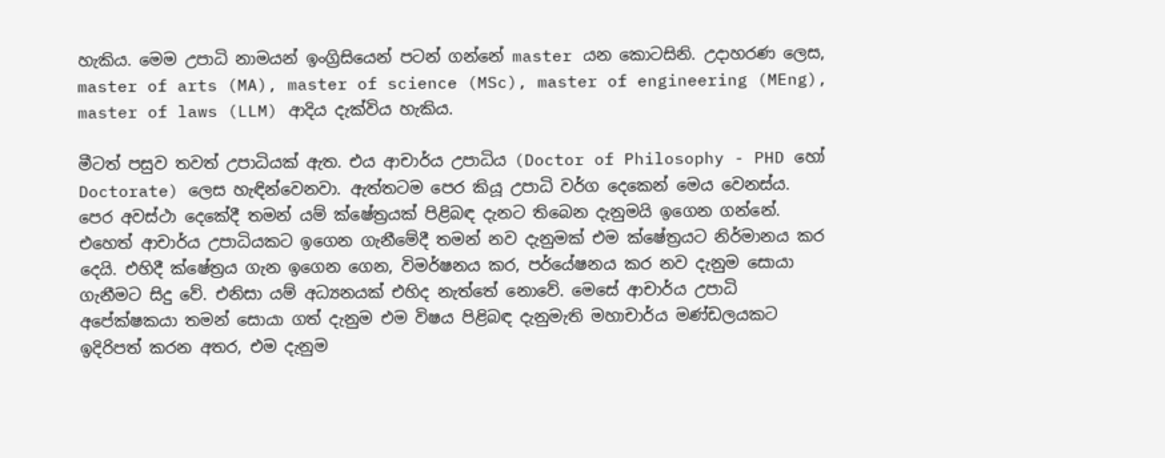හැකිය. මෙම උපාධි නාමයන් ඉංග්‍රිසියෙන් පටන් ගන්නේ master යන කොටසිනි. උදාහරණ ලෙස, master of arts (MA), master of science (MSc), master of engineering (MEng), master of laws (LLM) ආදිය දැක්විය හැකිය.

මීටත් පසුව තවත් උපාධියක් ඇත. එය ආචාර්ය උපාධිය (Doctor of Philosophy - PHD හෝ Doctorate) ලෙස හැඳින්වෙනවා. ඇත්තටම පෙර කියූ උපාධි වර්ග දෙකෙන් මෙය වෙනස්ය. පෙර අවස්ථා දෙකේදී තමන් යම් ක්ෂේත්‍රයක් පිළිබඳ දැනට තිබෙන දැනුමයි ඉගෙන ගන්නේ. එහෙත් ආචාර්ය උපාධියකට ඉගෙන ගැනීමේදී තමන් නව දැනුමක් එම ක්ෂේත්‍රයට නිර්මානය කර දෙයි. එහිදී ක්ෂේත්‍රය ගැන ඉගෙන ගෙන, විමර්ෂනය කර, පර්යේෂනය කර නව දැනුම සොයා ගැනීමට සිදු වේ. එනිසා යම් අධ්‍යනයක් එහිද නැත්තේ නොවේ. මෙසේ ආචාර්ය උපාධි අපේක්ෂකයා තමන් සොයා ගත් දැනුම එම විෂය පිළිබඳ දැනුමැති මහාචාර්ය මණ්ඩලයකට ඉදිරිපත් කරන අතර, එම දැනුම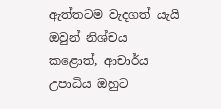ඇත්තටම වැදගත් යැයි ඔවුන් නිශ්චය කළොත්, ආචාර්ය උපාධිය ඔහුට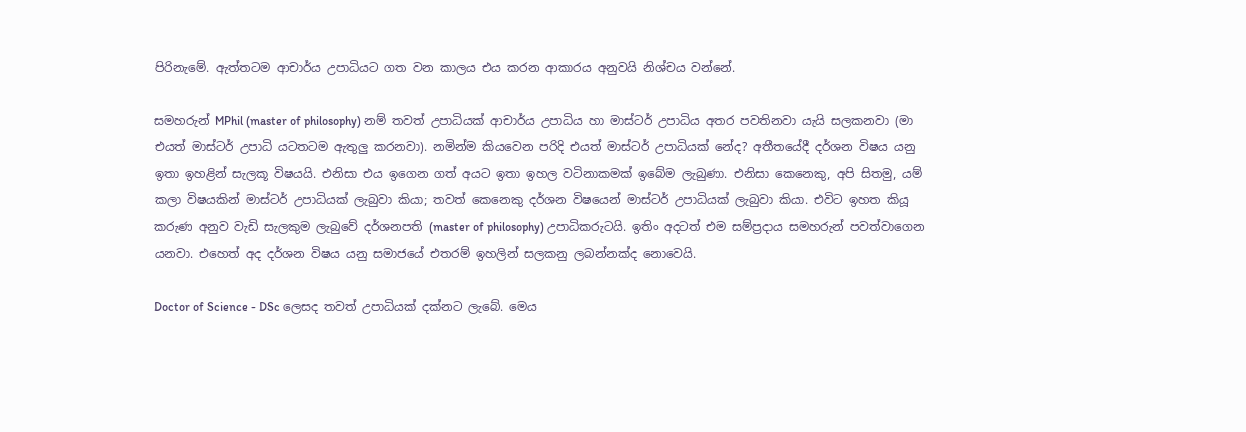පිරිනැමේ. ඇත්තටම ආචාර්ය උපාධියට ගත වන කාලය එය කරන ආකාරය අනුවයි නිශ්චය වන්නේ.

සමහරුන් MPhil (master of philosophy) නම් තවත් උපාධියක් ආචාර්ය උපාධිය හා මාස්ටර් උපාධිය අතර පවතිනවා යැයි සලකනවා (මා එයත් මාස්ටර් උපාධි යටතටම ඇතුලු කරනවා). නමින්ම කියවෙන පරිදි එයත් මාස්ටර් උපාධියක් නේද? අතීතයේදී දර්ශන විෂය යනු ඉතා ඉහළින් සැලකූ විෂයයි. එනිසා එය ඉගෙන ගත් අයට ඉතා ඉහල වටිනාකමක් ඉබේම ලැබුණා. එනිසා කෙනෙකු, අපි සිතමු, යම් කලා විෂයකින් මාස්ටර් උපාධියක් ලැබුවා කියා; තවත් කෙනෙකු දර්ශන විෂයෙන් මාස්ටර් උපාධියක් ලැබුවා කියා. එවිට ඉහත කියූ කරුණ අනුව වැඩි සැලකුම ලැබුවේ දර්ශනපති (master of philosophy) උපාධිකරුටයි. ඉතිං අදටත් එම සම්ප්‍රදාය සමහරුන් පවත්වාගෙන යනවා. එහෙත් අද දර්ශන විෂය යනු සමාජයේ එතරම් ඉහලින් සලකනු ලබන්නක්ද නොවෙයි.

Doctor of Science - DSc ලෙසද තවත් උපාධියක් දක්නට ලැබේ. මෙය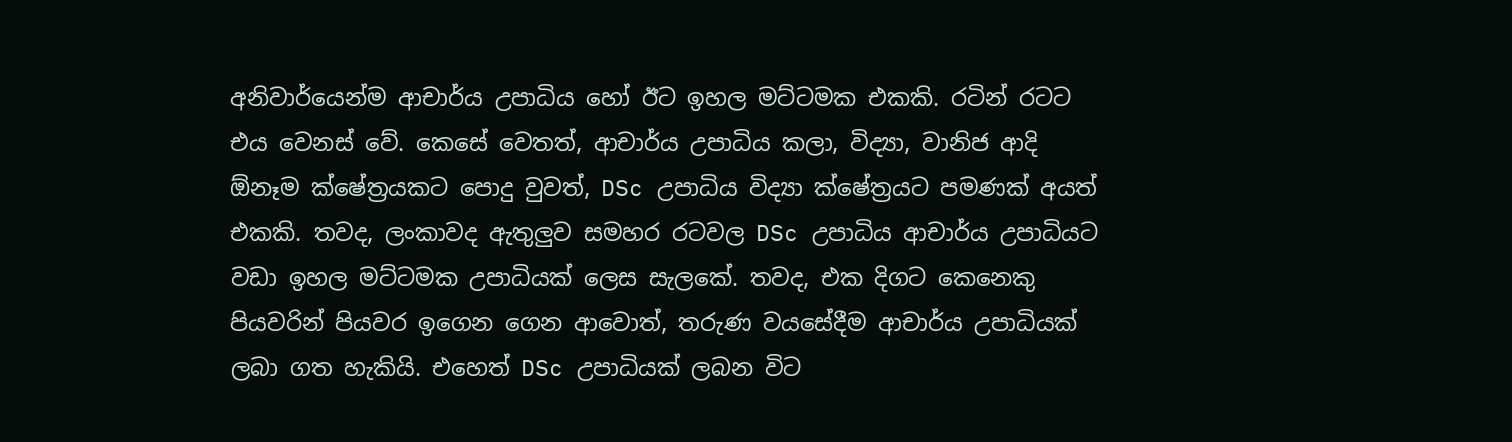අනිවාර්යෙන්ම ආචාර්ය උපාධිය හෝ ඊට ඉහල මට්ටමක එකකි. රටින් රටට එය වෙනස් වේ. කෙසේ වෙතත්, ආචාර්ය උපාධිය කලා, විද්‍යා, වානිජ ආදි ඕනෑම ක්ෂේත්‍රයකට පොදු වුවත්, DSc උපාධිය විද්‍යා ක්ෂේත්‍රයට පමණක් අයත් එකකි. තවද, ලංකාවද ඇතුලුව සමහර රටවල DSc උපාධිය ආචාර්ය උපාධියට වඩා ඉහල මට්ටමක උපාධියක් ලෙස සැලකේ. තවද, එක දිගට කෙනෙකු පියවරින් පියවර ඉගෙන ගෙන ආවොත්, තරුණ වයසේදීම ආචාර්ය උපාධියක් ලබා ගත හැකියි. එහෙත් DSc උපාධියක් ලබන විට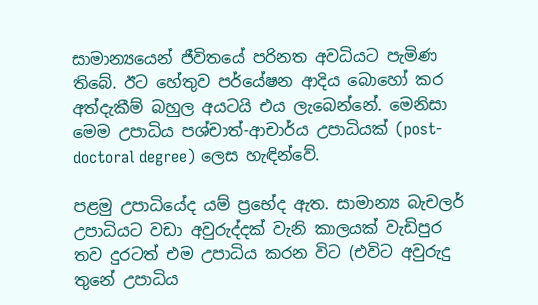සාමාන්‍යයෙන් ජීවිතයේ පරිනත අවධියට පැමිණ තිබේ. ඊට හේතුව පර්යේෂන ආදිය බොහෝ කර අත්දැකීම් බහුල අයටයි එය ලැබෙන්නේ. මෙනිසා මෙම උපාධිය පශ්චාත්-ආචාර්ය උපාධියක් (post-doctoral degree) ලෙස හැඳින්වේ.

පළමු උපාධියේද යම් ප්‍රභේද ඇත. සාමාන්‍ය බැචලර් උපාධියට වඩා අවුරුද්දක් වැනි කාලයක් වැඩිපුර තව දුරටත් එම උපාධිය කරන විට (එවිට අවුරුදු තුනේ උපාධිය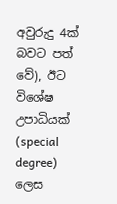අවුරුදු 4ක් බවට පත් වේ), ඊට විශේෂ උපාධියක් (special degree) ලෙස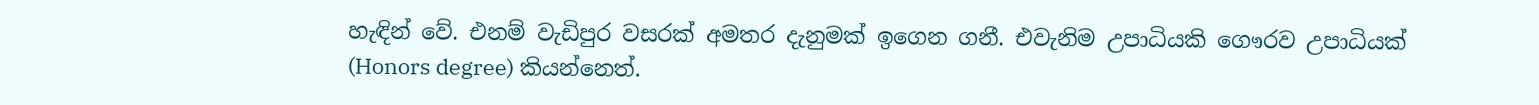හැඳින් වේ. එනම් වැඩිපුර වසරක් අමතර දැනුමක් ඉගෙන ගනී. එවැනිම උපාධියකි ගෞරව උපාධියක් (Honors degree) කියන්නෙත්.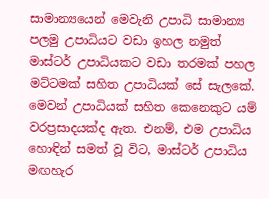සාමාන්‍යයෙන් මෙවැනි උපාධි සාමාන්‍ය පලමු උපාධියට වඩා ඉහල නමුත් මාස්ටර් උපාධියකට වඩා තරමක් පහල මට්ටමක් සහිත උපාධියක් සේ සැලකේ. මෙවන් උපාධියක් සහිත කෙනෙකුට යම් වරප්‍රසාදයක්ද ඇත. එනම්, එම උපාධිය හොඳින් සමත් වූ විට, මාස්ටර් උපාධිය මඟහැර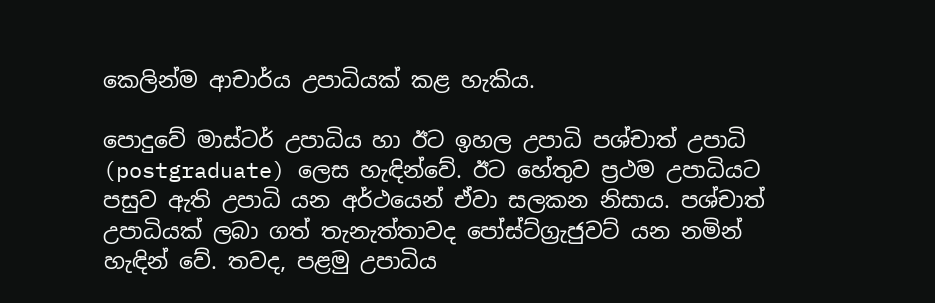කෙලින්ම ආචාර්ය උපාධියක් කළ හැකිය.

පොදුවේ මාස්ටර් උපාධිය හා ඊට ඉහල උපාධි පශ්චාත් උපාධි (postgraduate) ලෙස හැඳින්වේ. ඊට හේතුව ප්‍රථම උපාධියට පසුව ඇති උපාධි යන අර්ථයෙන් ඒවා සලකන නිසාය. පශ්චාත් උපාධියක් ලබා ගත් තැනැත්තාවද පෝස්ට්ග්‍රැජුවට් යන නමින් හැඳින් වේ. තවද, පළමු උපාධිය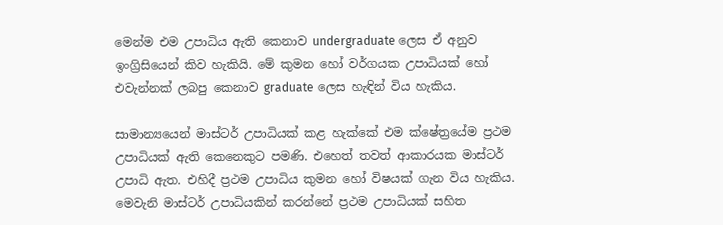මෙන්ම එම උපාධිය ඇති කෙනාව undergraduate ලෙස ඒ අනුව ඉංග්‍රිසියෙන් කිව හැකියි. මේ කුමන හෝ වර්ගයක උපාධියක් හෝ එවැන්නක් ලබපු කෙනාව graduate ලෙස හැඳින් විය හැකිය.

සාමාන්‍යයෙන් මාස්ටර් උපාධියක් කළ හැක්කේ එම ක්ෂේත්‍රයේම ප්‍රථම උපාධියක් ඇති කෙනෙකුට පමණි. එහෙත් තවත් ආකාරයක මාස්ටර් උපාධි ඇත. එහිදී ප්‍රථම උපාධිය කුමන හෝ විෂයක් ගැන විය හැකිය. මෙවැනි මාස්ටර් උපාධියකින් කරන්නේ ප්‍රථම උපාධියක් සහිත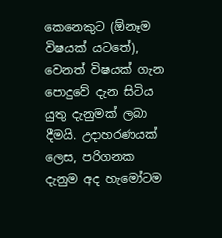කෙනෙකුට (ඕනෑම විෂයක් යටතේ), වෙනත් විෂයක් ගැන පොදුවේ දැන සිටිය යුතු දැනුමක් ලබා දීමයි. උදාහරණයක් ලෙස, පරිගනක දැනුම අද හැමෝටම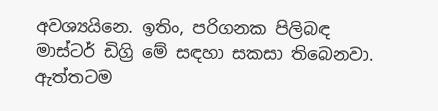අවශ්‍යයිනෙ. ඉතිං, පරිගනක පිලිබඳ මාස්ටර් ඩිග්‍රි මේ සඳහා සකසා තිබෙනවා. ඇත්තටම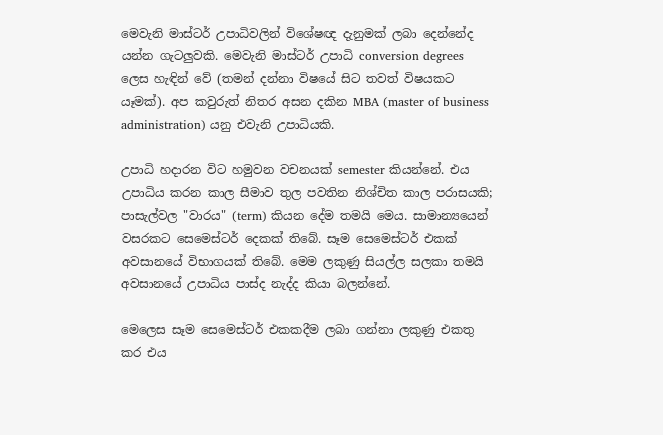මෙවැනි මාස්ටර් උපාධිවලින් විශේෂඥ දැනුමක් ලබා දෙන්නේද යන්න ගැටලුවකි. මෙවැනි මාස්ටර් උපාධි conversion degrees ලෙස හැඳින් වේ (තමන් දන්නා විෂයේ සිට තවත් විෂයකට යෑමක්). අප කවුරුත් නිතර අසන දකින MBA (master of business administration) යනු එවැනි උපාධියකි.

උපාධි හදාරන විට හමුවන වචනයක් semester කියන්නේ. එය උපාධිය කරන කාල සීමාව තුල පවතින නිශ්චිත කාල පරාසයකි; පාසැල්වල "වාරය" (term) කියන දේම තමයි මෙය. සාමාන්‍යයෙන් වසරකට සෙමෙස්ටර් දෙකක් තිබේ. සෑම සෙමෙස්ටර් එකක් අවසානයේ විභාගයක් තිබේ. මෙම ලකුණු සියල්ල සලකා තමයි අවසානයේ උපාධිය පාස්ද නැද්ද කියා බලන්නේ.

මෙලෙස සෑම සෙමෙස්ටර් එකකදීම ලබා ගන්නා ලකුණු එකතු කර එය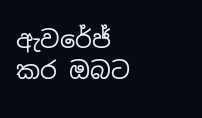ඇවරේජ් කර ඔබට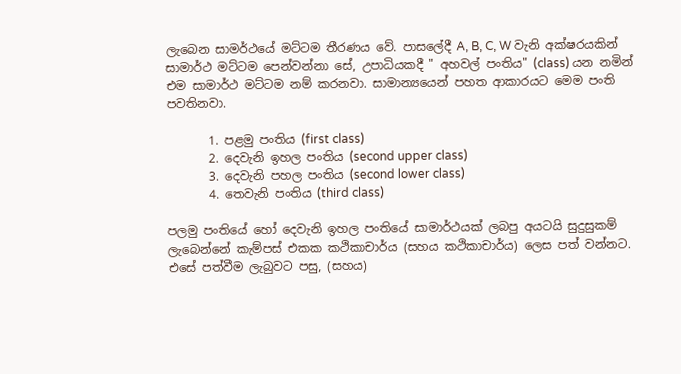ලැබෙන සාමර්ථයේ මට්ටම තීරණය වේ. පාසලේදී A, B, C, W වැනි අක්ෂරයකින් සාමාර්ථ මට්ටම පෙන්වන්නා සේ, උපාධියකදී " අහවල් පංතිය" (class) යන නමින් එම සාමාර්ථ මට්ටම නම් කරනවා. සාමාන්‍යයෙන් පහත ආකාරයට මෙම පංති පවතිනවා.

       1. පළමු පංතිය (first class)
       2. දෙවැනි ඉහල පංතිය (second upper class)
       3. දෙවැනි පහල පංතිය (second lower class)
       4. තෙවැනි පංතිය (third class)

පලමු පංතියේ හෝ දෙවැනි ඉහල පංතියේ සාමාර්ථයක් ලබපු අයටයි සුදුසුකම් ලැබෙන්නේ කැම්පස් එකක කථිකාචාර්ය (සහය කථිකාචාර්ය) ලෙස පත් වන්නට. එසේ පත්වීම ලැබුවට පසු, (සහය)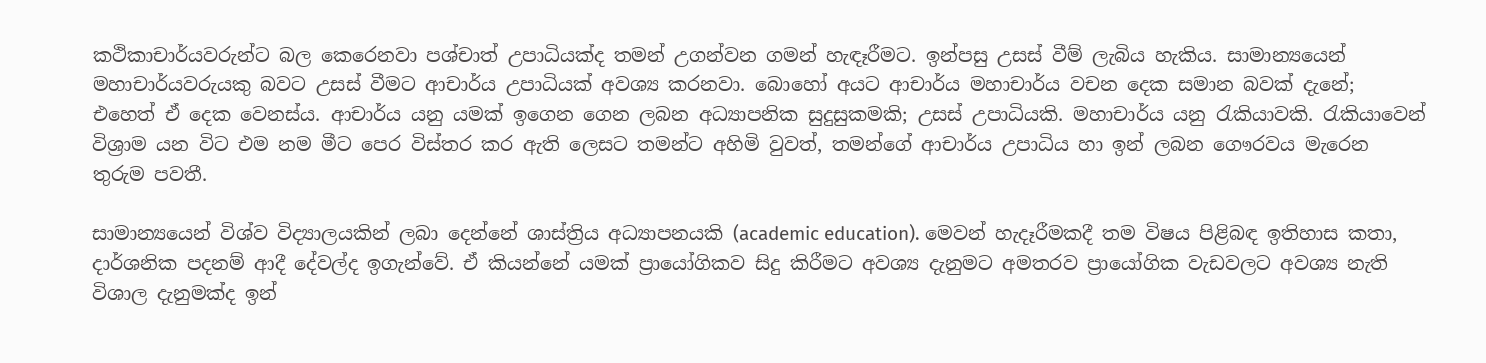කථිකාචාර්යවරුන්ට බල කෙරෙනවා පශ්චාත් උපාධියක්ද තමන් උගන්වන ගමන් හැඳෑරීමට. ඉන්පසු උසස් වීම් ලැබිය හැකිය. සාමාන්‍යයෙන් මහාචාර්යවරුයකු බවට උසස් වීමට ආචාර්ය උපාධියක් අවශ්‍ය කරනවා. බොහෝ අයට ආචාර්ය මහාචාර්ය වචන දෙක සමාන බවක් දැනේ; එහෙත් ඒ දෙක වෙනස්ය. ආචාර්ය යනු යමක් ඉගෙන ගෙන ලබන අධ්‍යාපනික සුදුසුකමකි; උසස් උපාධියකි. මහාචාර්ය යනු රැකියාවකි. රැකියාවෙන් විශ්‍රාම යන විට එම නම මීට පෙර විස්තර කර ඇති ලෙසට තමන්ට අහිමි වුවත්, තමන්ගේ ආචාර්ය උපාධිය හා ඉන් ලබන ගෞරවය මැරෙන තුරුම පවතී.

සාමාන්‍යයෙන් විශ්ව විද්‍යාලයකින් ලබා දෙන්නේ ශාස්ත්‍රිය අධ්‍යාපනයකි (academic education). මෙවන් හැදෑරීමකදී තම විෂය පිළිබඳ ඉතිහාස කතා, දාර්ශනික පදනම් ආදී දේවල්ද ඉගැන්වේ. ඒ කියන්නේ යමක් ප්‍රායෝගිකව සිදු කිරීමට අවශ්‍ය දැනුමට අමතරව ප්‍රායෝගික වැඩවලට අවශ්‍ය නැති විශාල දැනුමක්ද ඉන්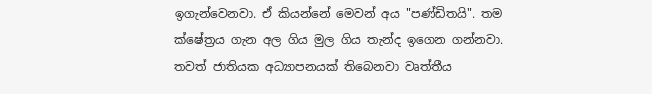ඉගැන්වෙනවා. ඒ කියන්නේ මෙවන් අය "පණ්ඩිතයි". තම ක්ෂේත්‍රය ගැන අල ගිය මුල ගිය තැන්ද ඉගෙන ගන්නවා. තවත් ජාතියක අධ්‍යාපනයක් තිබෙනවා වෘත්තීය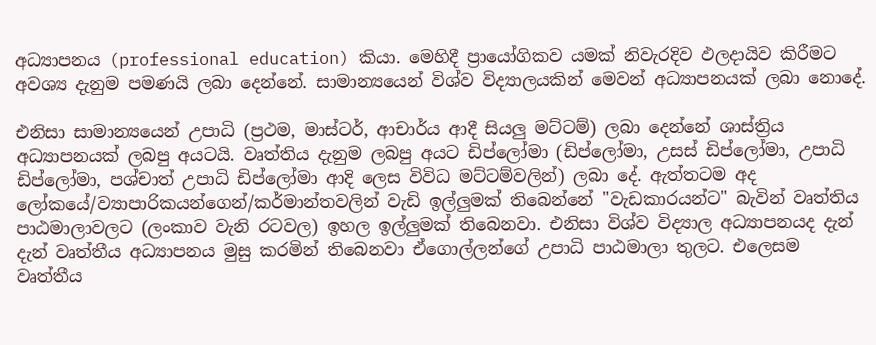අධ්‍යාපනය (professional education) කියා. මෙහිදී ප්‍රායෝගිකව යමක් නිවැරදිව ඵලදායිව කිරීමට අවශ්‍ය දැනුම පමණයි ලබා දෙන්නේ. සාමාන්‍යයෙන් විශ්ව විද්‍යාලයකින් මෙවන් අධ්‍යාපනයක් ලබා නොදේ.

එනිසා සාමාන්‍යයෙන් උපාධි (ප්‍රථම, මාස්ටර්, ආචාර්ය ආදී සියලු මට්ටම්) ලබා දෙන්නේ ශාස්ත්‍රිය අධ්‍යාපනයක් ලබපු අයටයි. වෘත්තිය දැනුම ලබපු අයට ඩිප්ලෝමා (ඩිප්ලෝමා, උසස් ඩිප්ලෝමා, උපාධි ඩිප්ලෝමා, පශ්චාත් උපාධි ඩිප්ලෝමා ආදි ලෙස විවිධ මට්ටම්වලින්) ලබා දේ. ඇත්තටම අද ලෝකයේ/ව්‍යාපාරිකයන්ගෙන්/කර්මාන්තවලින් වැඩි ඉල්ලුමක් තිබෙන්නේ "වැඩකාරයන්ට" බැවින් වෘත්තිය පාඨමාලාවලට (ලංකාව වැනි රටවල) ඉහල ඉල්ලුමක් තිබෙනවා. එනිසා විශ්ව විද්‍යාල අධ්‍යාපනයද දැන් දැන් වෘත්තීය අධ්‍යාපනය මුසු කරමින් තිබෙනවා ඒගොල්ලන්ගේ උපාධි පාඨමාලා තුලට. එලෙසම වෘත්තීය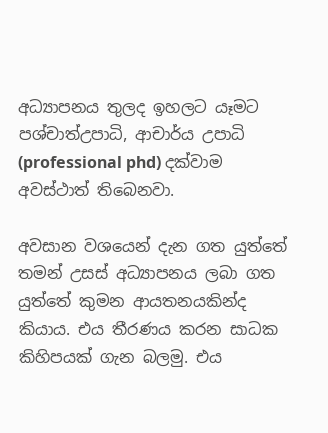අධ්‍යාපනය තුලද ඉහලට යෑමට පශ්චාත්උපාධි, ආචාර්ය උපාධි (professional phd) දක්වාම අවස්ථාත් තිබෙනවා.

අවසාන වශයෙන් දැන ගත යුත්තේ තමන් උසස් අධ්‍යාපනය ලබා ගත යුත්තේ කුමන ආයතනයකින්ද කියාය. එය තීරණය කරන සාධක කිහිපයක් ගැන බලමු. එය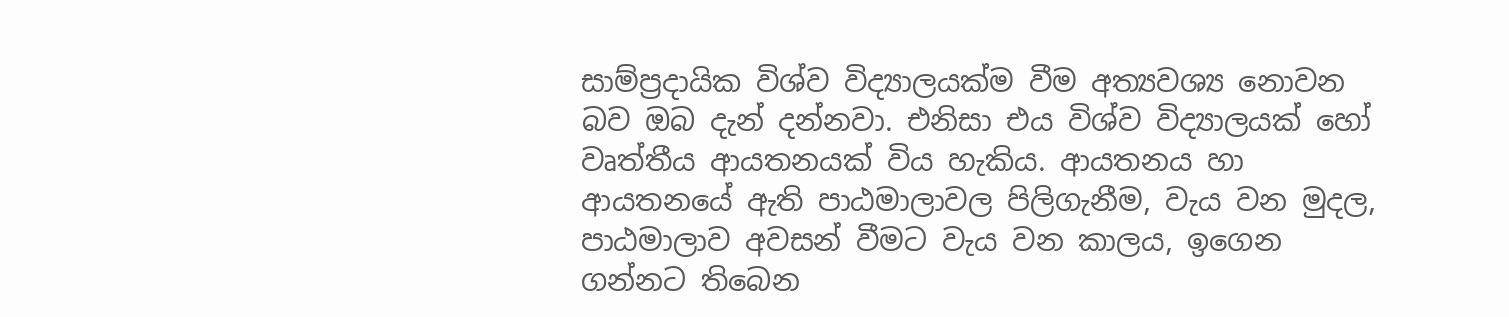සාම්ප්‍රදායික විශ්ව විද්‍යාලයක්ම වීම අත්‍යවශ්‍ය නොවන බව ඔබ දැන් දන්නවා. එනිසා එය විශ්ව විද්‍යාලයක් හෝ වෘත්තීය ආයතනයක් විය හැකිය. ආයතනය හා ආයතනයේ ඇති පාඨමාලාවල පිලිගැනීම, වැය වන මුදල, පාඨමාලාව අවසන් වීමට වැය වන කාලය, ඉගෙන ගන්නට තිබෙන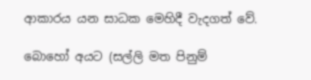ආකාරය යන සාධක මෙහිදී වැදගත් වේ.

බොහෝ අයට (සල්ලි මත පිනුම්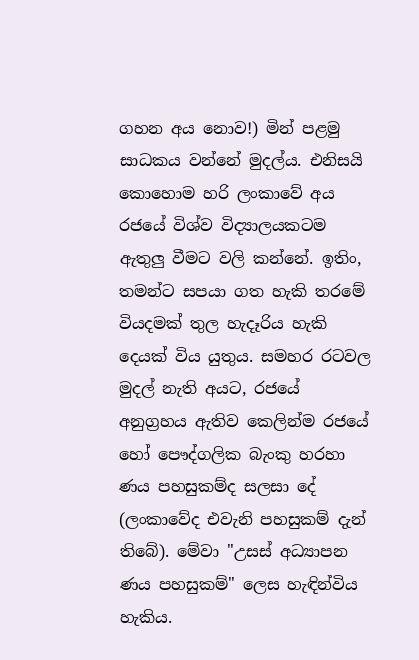ගහන අය නොව!) මින් පළමු සාධකය වන්නේ මුදල්ය. එනිසයි කොහොම හරි ලංකාවේ අය රජයේ විශ්ව විද්‍යාලයකටම ඇතුලු වීමට වලි කන්නේ. ඉතිං, තමන්ට සපයා ගත හැකි තරමේ වියදමක් තුල හැදෑරිය හැකි දෙයක් විය යුතුය. සමහර රටවල මුදල් නැති අයට, රජයේ අනුග්‍රහය ඇතිව කෙලින්ම රජයේ හෝ පෞද්ගලික බැංකු හරහා ණය පහසුකම්ද සලසා දේ (ලංකාවේද එවැනි පහසුකම් දැන් තිබේ). මේවා "උසස් අධ්‍යාපන ණය පහසුකම්" ලෙස හැඳින්විය හැකිය.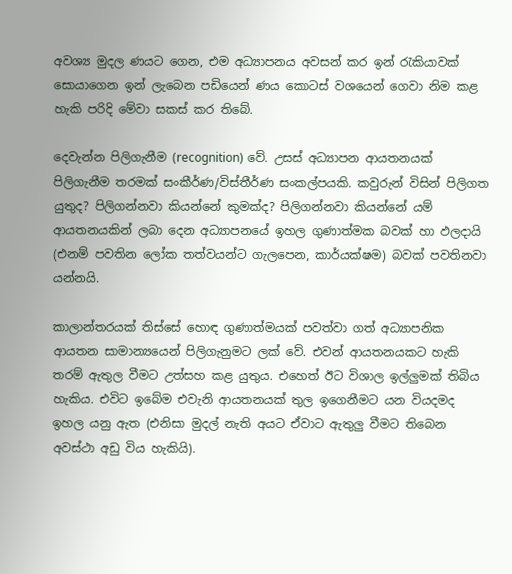අවශ්‍ය මුදල ණයට ගෙන, එම අධ්‍යාපනය අවසන් කර ඉන් රැකියාවක් සොයාගෙන ඉන් ලැබෙන පඩියෙන් ණය කොටස් වශයෙන් ගෙවා නිම කළ හැකි පරිදි මේවා සකස් කර තිබේ.

දෙවැන්න පිලිගැනීම (recognition) වේ. උසස් අධ්‍යාපන ආයතනයක් පිලිගැනීම තරමක් සංකීර්ණ/විස්තීර්ණ සංකල්පයකි. කවුරුන් විසින් පිලිගත යුතුද? පිලිගන්නවා කියන්නේ කුමක්ද? පිලිගන්නවා කියන්නේ යම් ආයතනයකින් ලබා දෙන අධ්‍යාපනයේ ඉහල ගුණාත්මක බවක් හා ඵලදායි (එනම් පවතින ලෝක තත්වයන්ට ගැලපෙන, කාර්යක්ෂම) බවක් පවතිනවා යන්නයි.

කාලාන්තරයක් තිස්සේ හොඳ ගුණාත්මයක් පවත්වා ගත් අධ්‍යාපනික ආයතන සාමාන්‍යයෙන් පිලිගැනුමට ලක් වේ. එවන් ආයතනයකට හැකි තරම් ඇතුල වීමට උත්සහ කළ යුතුය. එහෙත් ඊට විශාල ඉල්ලුමක් තිබිය හැකිය. එවිට ඉබේම එවැනි ආයතනයක් තුල ඉගෙනීමට යන වියදමද ඉහල යනු ඇත (එනිසා මුදල් නැති අයට ඒවාට ඇතුලු වීමට තිබෙන අවස්ථා අඩු විය හැකියි).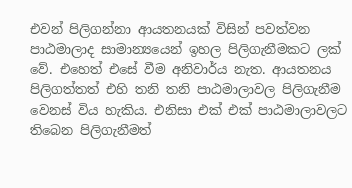එවන් පිලිගන්නා ආයතනයක් විසින් පවත්වන පාඨමාලාද සාමාන්‍යයෙන් ඉහල පිලිගැනීමකට ලක් වේ. එහෙත් එසේ වීම අනිවාර්ය නැත. ආයතනය පිලිගත්තත් එහි තනි තනි පාඨමාලාවල පිලිගැනීම වෙනස් විය හැකිය. එනිසා එක් එක් පාඨමාලාවලට තිබෙන පිලිගැනීමත්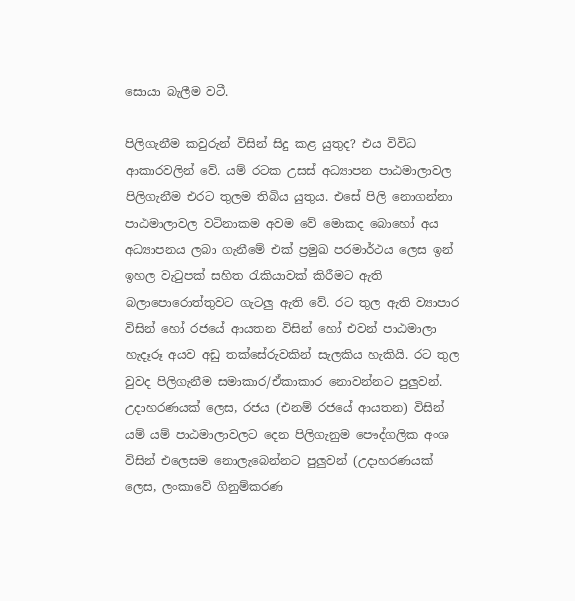සොයා බැලීම වටී.

පිලිගැනීම කවුරුන් විසින් සිදු කළ යුතුද? එය විවිධ ආකාරවලින් වේ. යම් රටක උසස් අධ්‍යාපන පාඨමාලාවල පිලිගැනීම එරට තුලම තිබිය යුතුය. එසේ පිලි නොගන්නා පාඨමාලාවල වටිනාකම අවම වේ මොකද බොහෝ අය අධ්‍යාපනය ලබා ගැනීමේ එක් ප්‍රමුඛ පරමාර්ථය ලෙස ඉන් ඉහල වැටුපක් සහිත රැකියාවක් කිරීමට ඇති බලාපොරොත්තුවට ගැටලු ඇති වේ. රට තුල ඇති ව්‍යාපාර විසින් හෝ රජයේ ආයතන විසින් හෝ එවන් පාඨමාලා හැදෑරූ අයව අඩු තක්සේරුවකින් සැලකිය හැකියි. රට තුල වුවද පිලිගැනීම සමාකාර/ඒකාකාර නොවන්නට පුලුවන්. උදාහරණයක් ලෙස, රජය (එනම් රජයේ ආයතන) විසින් යම් යම් පාඨමාලාවලට දෙන පිලිගැනුම පෞද්ගලික අංශ විසින් එලෙසම නොලැබෙන්නට පුලුවන් (උදාහරණයක් ලෙස, ලංකාවේ ගිනුම්කරණ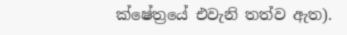ක්ෂේත්‍රයේ එවැනි තත්ව ඇත).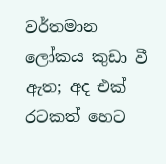වර්තමාන ලෝකය කුඩා වී ඇත; අද එක් රටකත් හෙට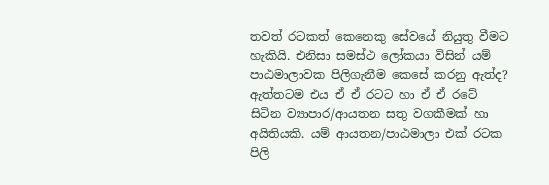තවත් රටකත් කෙනෙකු සේවයේ නියුතු වීමට හැකියි. එනිසා සමස්ථ ලෝකයා විසින් යම් පාඨමාලාවක පිලිගැනීම කෙසේ කරනු ඇත්ද? ඇත්තටම එය ඒ ඒ රටට හා ඒ ඒ රටේ සිටින ව්‍යාපාර/ආයතන සතු වගකීමක් හා අයිතියකි. යම් ආයතන/පාඨමාලා එක් රටක පිලි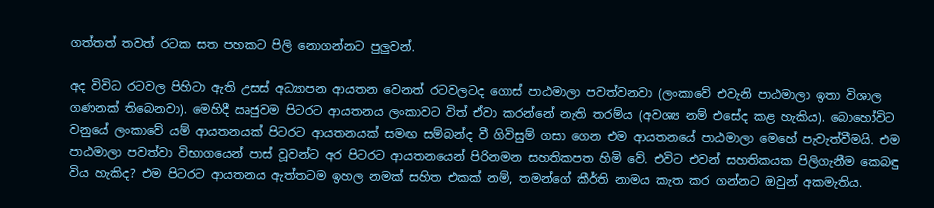ගත්තත් තවත් රටක සත පහකට පිලි නොගන්නට පුලුවන්.

අද විවිධ රටවල පිහිටා ඇති උසස් අධ්‍යාපන ආයතන වෙනත් රටවලටද ගොස් පාඨමාලා පවත්වනවා (ලංකාවේ එවැනි පාඨමාලා ඉතා විශාල ගණනක් තිබෙනවා). මෙහිදී ඍජුවම පිටරට ආයතනය ලංකාවට විත් ඒවා කරන්නේ නැති තරම්ය (අවශ්‍ය නම් එසේද කළ හැකිය). බොහෝවිට වනුයේ ලංකාවේ යම් ආයතනයක් පිටරට ආයතනයක් සමඟ සම්බන්ද වී ගිවිසුම් ගසා ගෙන එම ආයතනයේ පාඨමාලා මෙහේ පැවැත්වීමයි. එම පාඨමාලා පවත්වා විභාගයෙන් පාස් වූවන්ට අර පිටරට ආයතනයෙන් පිරිනමන සහතිකපත හිමි වේ. එවිට එවන් සහතිකයක පිලිගැනීම කෙබඳු විය හැකිද? එම පිටරට ආයතනය ඇත්තටම ඉහල නමක් සහිත එකක් නම්, තමන්ගේ කීර්ති නාමය කැත කර ගන්නට ඔවුන් අකමැතිය.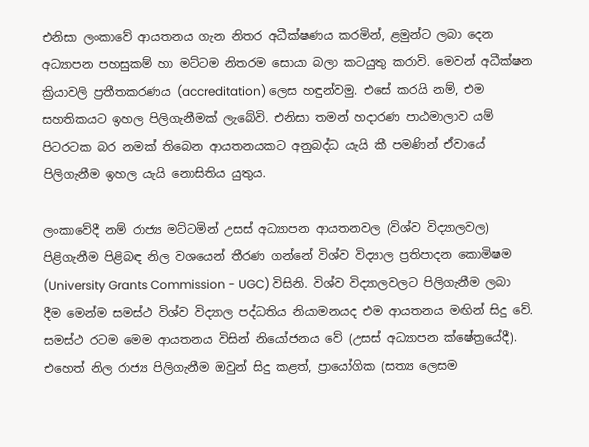එනිසා ලංකාවේ ආයතනය ගැන නිතර අධීක්ෂණය කරමින්, ළමුන්ට ලබා දෙන අධ්‍යාපන පහසුකම් හා මට්ටම නිතරම සොයා බලා කටයුතු කරාවි. මෙවන් අධීක්ෂන ක්‍රියාවලි ප්‍රතීතකරණය (accreditation) ලෙස හඳුන්වමු. එසේ කරයි නම්, එම සහතිකයට ඉහල පිලිගැනීමක් ලැබේවි. එනිසා තමන් හදාරණ පාඨමාලාව යම් පිටරටක බර නමක් තිබෙන ආයතනයකට අනුබද්ධ යැයි කී පමණින් ඒවායේ පිලිගැනීම ඉහල යැයි නොසිතිය යුතුය.

ලංකාවේදී නම් රාජ්‍ය මට්ටමින් උසස් අධ්‍යාපන ආයතනවල (විශ්ව විද්‍යාලවල) පිළිගැනීම පිළිබඳ නිල වශයෙන් තීරණ ගන්නේ විශ්ව විද්‍යාල ප්‍රතිපාදන කොමිෂම (University Grants Commission - UGC) විසිනි. විශ්ව විද්‍යාලවලට පිලිගැනීම ලබා දීම මෙන්ම සමස්ථ විශ්ව විද්‍යාල පද්ධතිය නියාමනයද එම ආයතනය මඟින් සිදු වේ. සමස්ථ රටම මෙම ආයතනය විසින් නියෝජනය වේ (උසස් අධ්‍යාපන ක්ෂේත්‍රයේදී). එහෙත් නිල රාජ්‍ය පිලිගැනීම ඔවුන් සිදු කළත්, ප්‍රායෝගික (සත්‍ය ලෙසම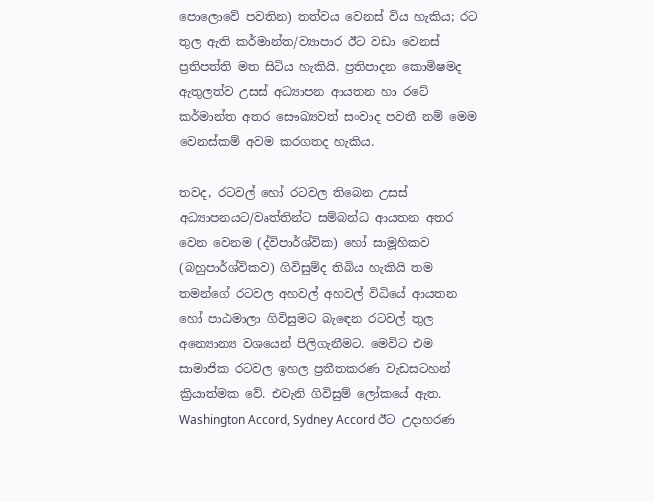පොලොවේ පවතින) තත්වය වෙනස් විය හැකිය; රට තුල ඇති කර්මාන්ත/ව්‍යාපාර ඊට වඩා වෙනස් ප්‍රතිපත්ති මත සිටිය හැකියි. ප්‍රතිපාදන කොමිෂමද ඇතුලත්ව උසස් අධ්‍යාපන ආයතන හා රටේ කර්මාන්ත අතර සෞඛ්‍යවත් සංවාද පවතී නම් මෙම වෙනස්කම් අවම කරගතද හැකිය.

තවද, රටවල් හෝ රටවල තිබෙන උසස් අධ්‍යාපනයට/වෘත්තින්ට සම්බන්ධ ආයතන අතර වෙන වෙනම (ද්විපාර්ශ්වික) හෝ සාමූහිකව (බහුපාර්ශ්විකව) ගිවිසුම්ද තිබිය හැකියි තම තමන්ගේ රටවල අහවල් අහවල් විධියේ ආයතන හෝ පාඨමාලා ගිවිසුමට බැඳෙන රටවල් තුල අන්‍යොන්‍ය වශයෙන් පිලිගැනීමට. මෙවිට එම සාමාජික රටවල ඉහල ප්‍රතීතකරණ වැඩසටහන් ක්‍රියාත්මක වේ. එවැනි ගිවිසුම් ලෝකයේ ඇත. Washington Accord, Sydney Accord ඊට උදාහරණ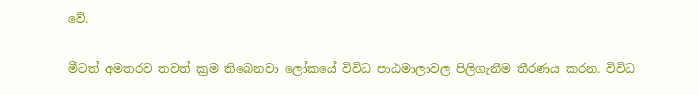වේ.

මීටත් අමතරව තවත් ක්‍රම තිබෙනවා ලෝකයේ විවිධ පාඨමාලාවල පිලිගැනීම තීරණය කරන. විවිධ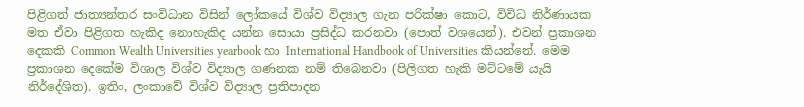පිළිගත් ජාත්‍යන්තර සංවිධාන විසින් ලෝකයේ විශ්ව විද්‍යාල ගැන පරික්ෂා කොට, විවිධ නිර්ණායක මත ඒවා පිළිගත හැකිද නොහැකිද යන්න සොයා ප්‍රසිද්ධ කරනවා (පොත් වශයෙන්). එවන් ප්‍රකාශන දෙකකි Common Wealth Universities yearbook හා International Handbook of Universities කියන්නේ. මෙම ප්‍රකාශන දෙකේම විශාල විශ්ව විද්‍යාල ගණනක නම් තිබෙනවා (පිලිගත හැකි මට්ටමේ යැයි නිර්දේශිත). ඉතිං, ලංකාවේ විශ්ව විද්‍යාල ප්‍රතිපාදන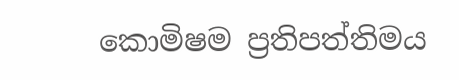කොමිෂම ප්‍රතිපත්තිමය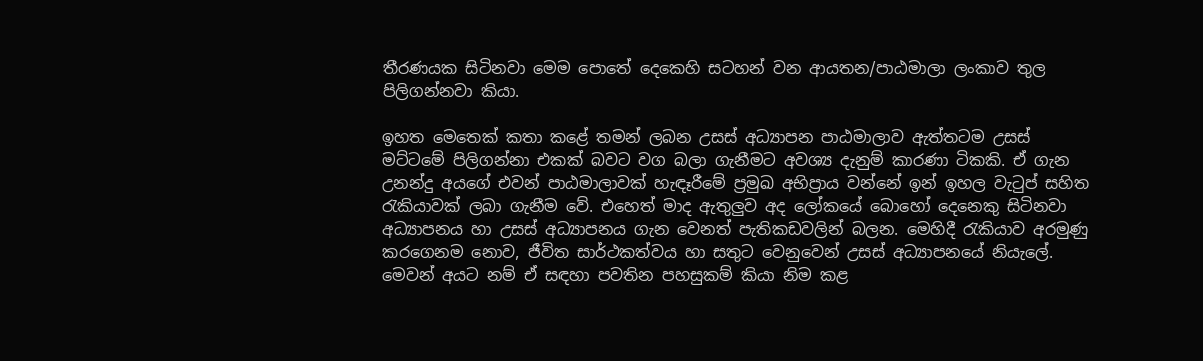තීරණයක සිටිනවා මෙම පොතේ දෙකෙහි සටහන් වන ආයතන/පාඨමාලා ලංකාව තුල පිලිගන්නවා කියා.

ඉහත මෙතෙක් කතා කළේ තමන් ලබන උසස් අධ්‍යාපන පාඨමාලාව ඇත්තටම උසස් මට්ටමේ පිලිගන්නා එකක් බවට වග බලා ගැනීමට අවශ්‍ය දැනුම් කාරණා ටිකකි. ඒ ගැන උනන්දු අයගේ එවන් පාඨමාලාවක් හැඳෑරීමේ ප්‍රමුඛ අභිප්‍රාය වන්නේ ඉන් ඉහල වැටුප් සහිත රැකියාවක් ලබා ගැනීම වේ. එහෙත් මාද ඇතුලුව අද ලෝකයේ බොහෝ දෙනෙකු සිටිනවා අධ්‍යාපනය හා උසස් අධ්‍යාපනය ගැන වෙනත් පැතිකඩවලින් බලන. මෙහිදී රැකියාව අරමුණු කරගෙනම නොව, ජීවිත සාර්ථකත්වය හා සතුට වෙනුවෙන් උසස් අධ්‍යාපනයේ නියැලේ. මෙවන් අයට නම් ඒ සඳහා පවතින පහසුකම් කියා නිම කළ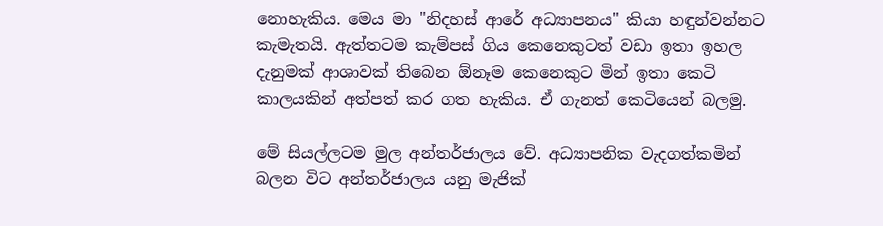නොහැකිය. මෙය මා "නිදහස් ආරේ අධ්‍යාපනය" කියා හඳුන්වන්නට කැමැතයි. ඇත්තටම කැම්පස් ගිය කෙනෙකුටත් වඩා ඉතා ඉහල දැනුමක් ආශාවක් තිබෙන ඕනෑම කෙනෙකුට මින් ඉතා කෙටි කාලයකින් අත්පත් කර ගත හැකිය. ඒ ගැනත් කෙටියෙන් බලමු.

මේ සියල්ලටම මුල අන්තර්ජාලය වේ. අධ්‍යාපනික වැදගත්කමින් බලන විට අන්තර්ජාලය යනු මැජික්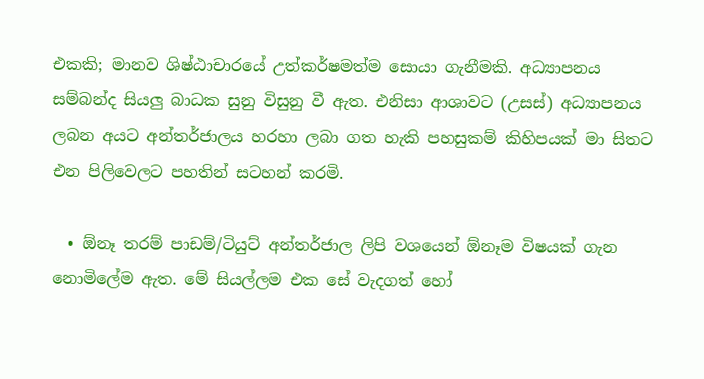එකකි; මානව ශිෂ්ඨාචාරයේ උත්කර්ෂමත්ම සොයා ගැනීමකි. අධ්‍යාපනය සම්බන්ද සියලු බාධක සුනු විසුනු වී ඇත. එනිසා ආශාවට (උසස්) අධ්‍යාපනය ලබන අයට අන්තර්ජාලය හරහා ලබා ගත හැකි පහසුකම් කිහිපයක් මා සිතට එන පිලිවෙලට පහතින් සටහන් කරමි.

  • ඕනෑ තරම් පාඩම්/ටියුට් අන්තර්ජාල ලිපි වශයෙන් ඕනෑම විෂයක් ගැන නොමිලේම ඇත. මේ සියල්ලම එක සේ වැදගත් හෝ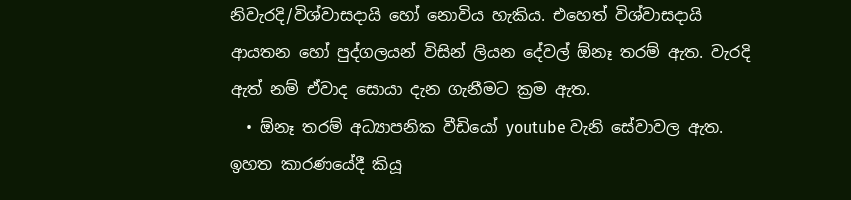නිවැරදි/විශ්වාසදායි හෝ නොවිය හැකිය. එහෙත් විශ්වාසදායි ආයතන හෝ පුද්ගලයන් විසින් ලියන දේවල් ඕනෑ තරම් ඇත. වැරදි ඇත් නම් ඒවාද සොයා දැන ගැනීමට ක්‍රම ඇත.
  • ඕනෑ තරම් අධ්‍යාපනික වීඩියෝ youtube වැනි සේවාවල ඇත. ඉහත කාරණයේදී කියූ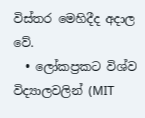විස්තර මෙහිදීද අදාල වේ.
  • ලෝකප්‍රකට විශ්ව විද්‍යාලවලින් (MIT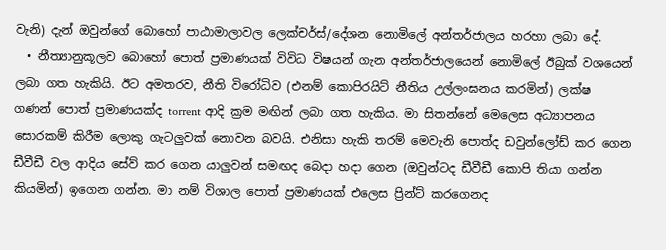වැනි) දැන් ඔවුන්ගේ බොහෝ පාඨාමාලාවල ලෙක්චර්ස්/දේශන නොමිලේ අන්තර්ජාලය හරහා ලබා දේ.
  • නීත්‍යානුකූලව බොහෝ පොත් ප්‍රමාණයක් විවිධ විෂයන් ගැන අන්තර්ජාලයෙන් නොමිලේ ඊබුක් වශයෙන් ලබා ගත හැකියි. ඊට අමතරව, නීති විරෝධිව (එනම් කොපිරයිට් නීතිය උල්ලංඝනය කරමින්) ලක්ෂ ගණන් පොත් ප්‍රමාණයක්ද torrent ආදි ක්‍රම මඟින් ලබා ගත හැකිය. මා සිතන්නේ මෙලෙස අධ්‍යාපනය සොරකම් කිරීම ලොකු ගැටලුවක් නොවන බවයි. එනිසා හැකි තරම් මෙවැනි පොත්ද ඩවුන්ලෝඩ් කර ගෙන ඩීවීඩී වල ආදිය සේව් කර ගෙන යාලුවන් සමඟද බෙදා හදා ගෙන (ඔවුන්ටද ඩීවීඩී කොපි තියා ගන්න කියමින්) ඉගෙන ගන්න. මා නම් විශාල පොත් ප්‍රමාණයක් එලෙස ප්‍රින්ට් කරගෙනද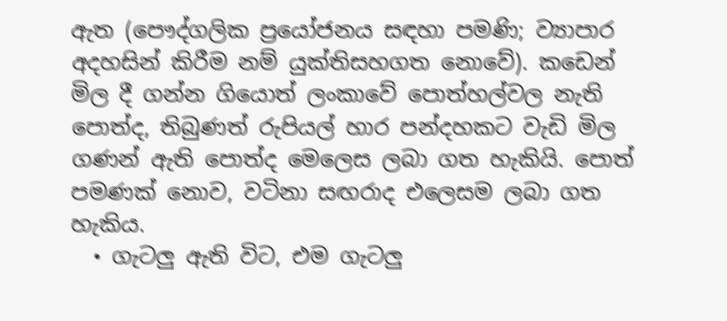ඇත (පෞද්ගලික ප්‍රයෝජනය සඳහා පමණි; ව්‍යාපාර අදහසින් කිරීම නම් යුක්තිසහගත නොවේ). කඩෙන් මිල දී ගන්න ගියොත් ලංකාවේ පොත්හල්වල නැති පොත්ද, තිබුණත් රුපියල් හාර පන්දහකට වැඩි මිල ගණන් ඇති පොත්ද මෙලෙස ලබා ගත හැකියි. පොත් පමණක් නොව, වටිනා සඟරාද එලෙසම ලබා ගත හැකිය.
  • ගැටලු ඇති විට, එම ගැටලු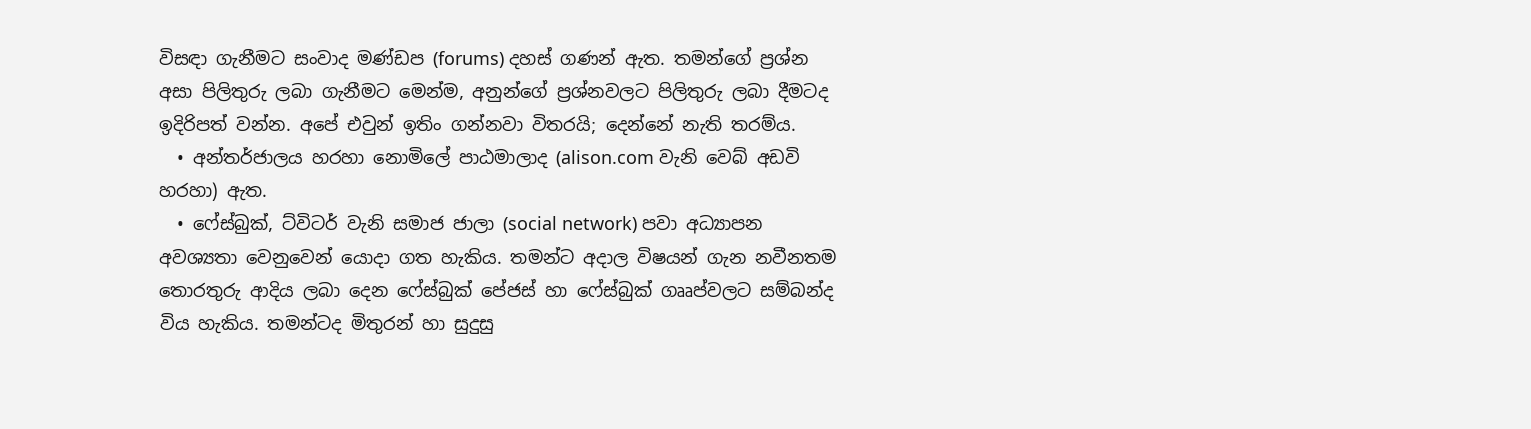විසඳා ගැනීමට සංවාද මණ්ඩප (forums) දහස් ගණන් ඇත. තමන්ගේ ප්‍රශ්න අසා පිලිතුරු ලබා ගැනීමට මෙන්ම, අනුන්ගේ ප්‍රශ්නවලට පිලිතුරු ලබා දීමටද ඉදිරිපත් වන්න. අපේ එවුන් ඉතිං ගන්නවා විතරයි; දෙන්නේ නැති තරම්ය.
  • අන්තර්ජාලය හරහා නොමිලේ පාඨමාලාද (alison.com වැනි වෙබ් අඩවි හරහා) ඇත.
  • ෆේස්බුක්, ට්විටර් වැනි සමාජ ජාලා (social network) පවා අධ්‍යාපන අවශ්‍යතා වෙනුවෙන් යොදා ගත හැකිය. තමන්ට අදාල විෂයන් ගැන නවීනතම තොරතුරු ආදිය ලබා දෙන ෆේස්බුක් පේජස් හා ෆේස්බුක් ගෲප්වලට සම්බන්ද විය හැකිය. තමන්ටද මිතුරන් හා සුදුසු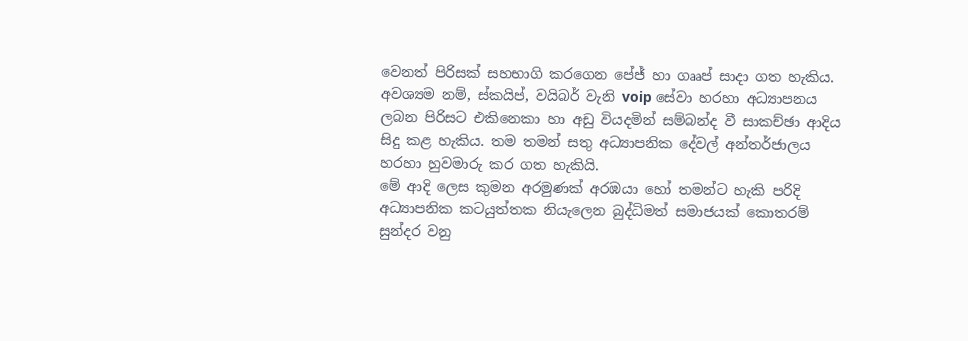වෙනත් පිරිසක් සහභාගි කරගෙන පේජ් හා ගෲප් සාදා ගත හැකිය. අවශ්‍යම නම්, ස්කයිප්, වයිබර් වැනි voip සේවා හරහා අධ්‍යාපනය ලබන පිරිසට එකිනෙකා හා අඩු වියදමින් සම්බන්ද වී සාකච්ඡා ආදිය සිදු කළ හැකිය. තම තමන් සතු අධ්‍යාපනික දේවල් අන්තර්ජාලය හරහා හුවමාරු කර ගත හැකියි.
මේ ආදි ලෙස කුමන අරමුණක් අරඹයා හෝ තමන්ට හැකි පරිදි අධ්‍යාපනික කටයුත්තක නියැලෙන බුද්ධිමත් සමාජයක් කොතරම් සුන්දර වනු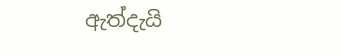ඇත්දැයි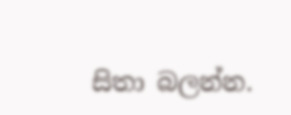සිතා බලන්න.